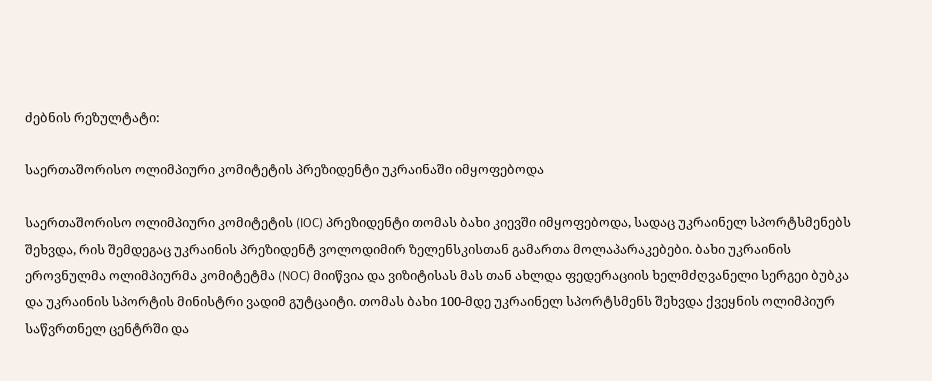ძებნის რეზულტატი:

საერთაშორისო ოლიმპიური კომიტეტის პრეზიდენტი უკრაინაში იმყოფებოდა

საერთაშორისო ოლიმპიური კომიტეტის (IOC) პრეზიდენტი თომას ბახი კიევში იმყოფებოდა, სადაც უკრაინელ სპორტსმენებს შეხვდა, რის შემდეგაც უკრაინის პრეზიდენტ ვოლოდიმირ ზელენსკისთან გამართა მოლაპარაკებები. ბახი უკრაინის ეროვნულმა ოლიმპიურმა კომიტეტმა (NOC) მიიწვია და ვიზიტისას მას თან ახლდა ფედერაციის ხელმძღვანელი სერგეი ბუბკა და უკრაინის სპორტის მინისტრი ვადიმ გუტცაიტი. თომას ბახი 100-მდე უკრაინელ სპორტსმენს შეხვდა ქვეყნის ოლიმპიურ საწვრთნელ ცენტრში და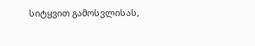სიტყვით გამოსვლისას,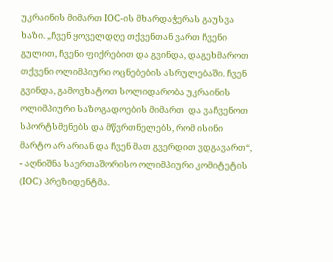უკრაინის მიმართ IOC-ის მხარდაჭერას გაუსვა ხაზი. „ჩვენ ყოველდღე თქვენთან ვართ ჩვენი გულით, ჩვენი ფიქრებით და გვინდა, დაგეხმაროთ თქვენი ოლიმპიური ოცნებების ასრულებაში. ჩვენ გვინდა, გამოვხატოთ სოლიდარობა უკრაინის ოლიმპიური საზოგადოების მიმართ  და ვაჩვენოთ სპორტსმენებს და მწვრთნელებს, რომ ისინი მარტო არ არიან და ჩვენ მათ გვერდით ვდგავართ“, - აღნიშნა საერთაშორისო ოლიმპიური კომიტეტის (IOC) პრეზიდენტმა.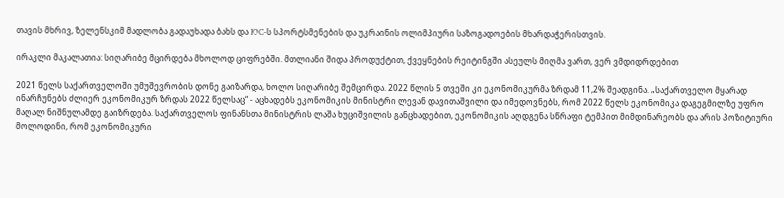თავის მხრივ, ზელენსკიმ მადლობა გადაუხადა ბახს და IOC-ს სპორტსმენების და უკრაინის ოლიმპიური საზოგადოების მხარდაჭერისთვის.

ირაკლი მაკალათია: სიღარიბე მცირდება მხოლოდ ციფრებში. მთლიანი შიდა პროდუქტით, ქვეყნების რეიტინგში ასეულს მიღმა ვართ, ვერ ვმდიდრდებით

2021 წელს საქართველოში უმუშევრობის დონე გაიზარდა, ხოლო სიღარიბე შემცირდა. 2022 წლის 5 თვეში კი ეკონომიკურმა ზრდამ 11,2% შეადგინა. „საქართველო მყარად ინარჩუნებს ძლიერ ეკონომიკურ ზრდას 2022 წელსაც“ - აცხადებს ეკონომიკის მინისტრი ლევან დავითაშვილი და იმედოვნებს, რომ 2022 წელს ეკონომიკა დაგეგმილზე უფრო მაღალ ნიშნულამდე გაიზრდება. საქართველოს ფინანსთა მინისტრის ლაშა ხუციშვილის განცხადებით, ეკონომიკის აღდგენა სწრაფი ტემპით მიმდინარეობს და არის პოზიტიური მოლოდინი, რომ ეკონომიკური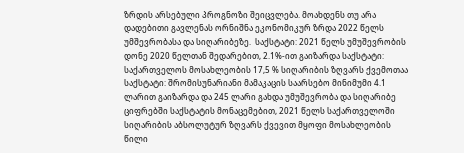ზრდის არსებული პროგნოზი შეიცვლება. მოახდენს თუ არა დადებითი გავლენას ორნიშნა ეკონომიკურ ზრდა 2022 წელს უმშევრობასა და სიღარიბეზე.  საქსტატი: 2021 წელს უმუშევრობის დონე 2020 წელთან შედარებით, 2.1%-ით გაიზარდა საქსტატი: საქართველოს მოსახლეობის 17,5 % სიღარიბის ზღვარს ქვემოთაა საქსტატი: შრომისუნარიანი მამაკაცის საარსებო მინიმუმი 4.1 ლარით გაიზარდა და 245 ლარი გახდა უმუშევრობა და სიღარიბე ციფრებში საქსტატის მონაცემებით, 2021 წელს საქართველოში სიღარიბის აბსოლუტურ ზღვარს ქვევით მყოფი მოსახლეობის წილი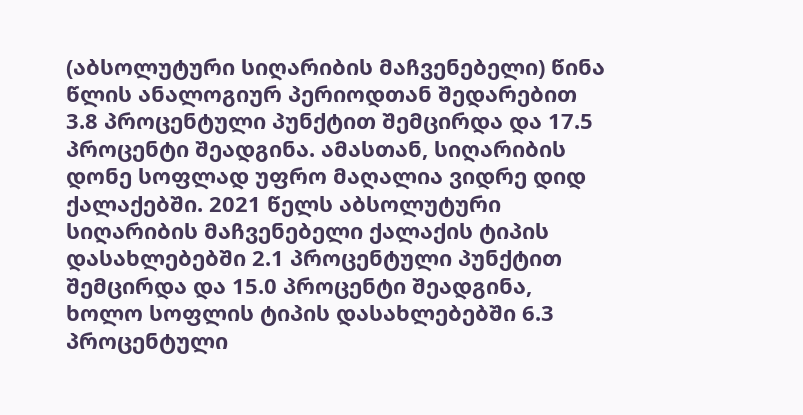(აბსოლუტური სიღარიბის მაჩვენებელი) წინა წლის ანალოგიურ პერიოდთან შედარებით 3.8 პროცენტული პუნქტით შემცირდა და 17.5 პროცენტი შეადგინა. ამასთან, სიღარიბის დონე სოფლად უფრო მაღალია ვიდრე დიდ ქალაქებში. 2021 წელს აბსოლუტური სიღარიბის მაჩვენებელი ქალაქის ტიპის დასახლებებში 2.1 პროცენტული პუნქტით შემცირდა და 15.0 პროცენტი შეადგინა, ხოლო სოფლის ტიპის დასახლებებში 6.3 პროცენტული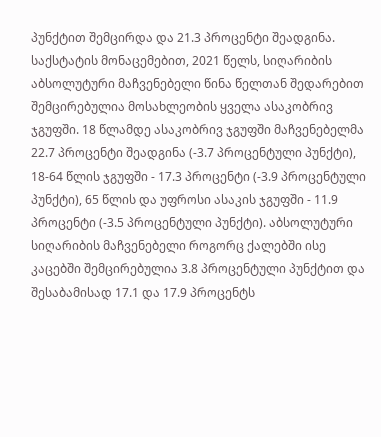პუნქტით შემცირდა და 21.3 პროცენტი შეადგინა. საქსტატის მონაცემებით, 2021 წელს, სიღარიბის აბსოლუტური მაჩვენებელი წინა წელთან შედარებით შემცირებულია მოსახლეობის ყველა ასაკობრივ ჯგუფში. 18 წლამდე ასაკობრივ ჯგუფში მაჩვენებელმა 22.7 პროცენტი შეადგინა (-3.7 პროცენტული პუნქტი), 18-64 წლის ჯგუფში - 17.3 პროცენტი (-3.9 პროცენტული პუნქტი), 65 წლის და უფროსი ასაკის ჯგუფში - 11.9 პროცენტი (-3.5 პროცენტული პუნქტი). აბსოლუტური სიღარიბის მაჩვენებელი როგორც ქალებში ისე კაცებში შემცირებულია 3.8 პროცენტული პუნქტით და შესაბამისად 17.1 და 17.9 პროცენტს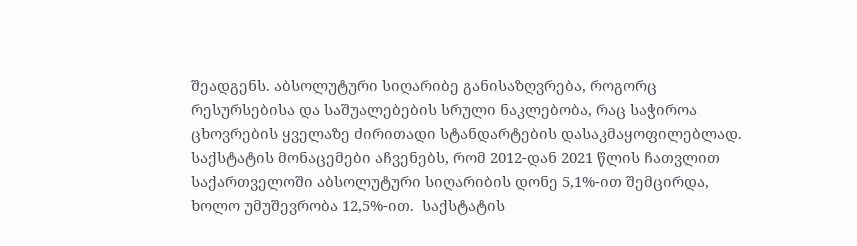შეადგენს. აბსოლუტური სიღარიბე განისაზღვრება, როგორც რესურსებისა და საშუალებების სრული ნაკლებობა, რაც საჭიროა ცხოვრების ყველაზე ძირითადი სტანდარტების დასაკმაყოფილებლად. საქსტატის მონაცემები აჩვენებს, რომ 2012-დან 2021 წლის ჩათვლით საქართველოში აბსოლუტური სიღარიბის დონე 5,1%-ით შემცირდა, ხოლო უმუშევრობა 12,5%-ით.  საქსტატის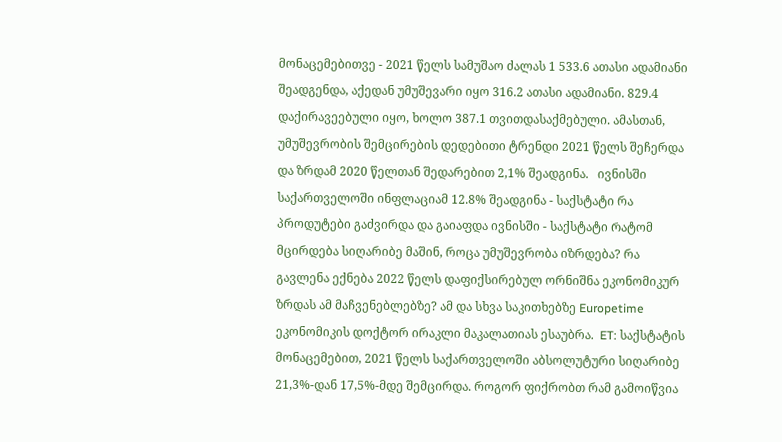მონაცემებითვე - 2021 წელს სამუშაო ძალას 1 533.6 ათასი ადამიანი შეადგენდა, აქედან უმუშევარი იყო 316.2 ათასი ადამიანი. 829.4 დაქირავეებული იყო, ხოლო 387.1 თვითდასაქმებული. ამასთან, უმუშევრობის შემცირების დედებითი ტრენდი 2021 წელს შეჩერდა და ზრდამ 2020 წელთან შედარებით 2,1% შეადგინა.   ივნისში საქართველოში ინფლაციამ 12.8% შეადგინა - საქსტატი რა პროდუტები გაძვირდა და გაიაფდა ივნისში - საქსტატი Რატომ მცირდება სიღარიბე მაშინ, როცა უმუშევრობა იზრდება? რა გავლენა ექნება 2022 წელს დაფიქსირებულ ორნიშნა ეკონომიკურ ზრდას ამ მაჩვენებლებზე? ამ და სხვა საკითხებზე Europetime ეკონომიკის დოქტორ ირაკლი მაკალათიას ესაუბრა.  ET: საქსტატის მონაცემებით, 2021 წელს საქართველოში აბსოლუტური სიღარიბე 21,3%-დან 17,5%-მდე შემცირდა. როგორ ფიქრობთ რამ გამოიწვია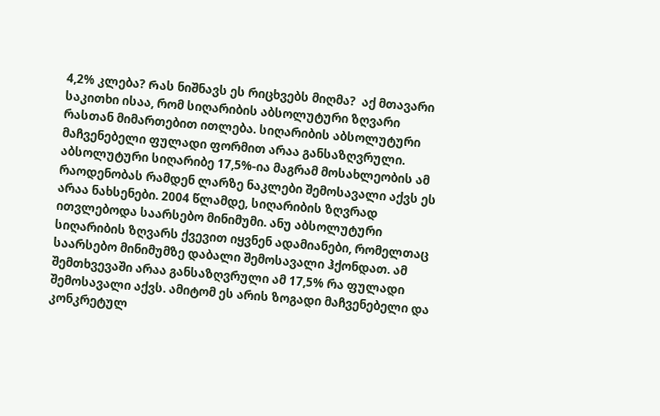4,2% კლება? Რას ნიშნავს ეს რიცხვებს მიღმა?  აქ მთავარი საკითხი ისაა, რომ სიღარიბის აბსოლუტური ზღვარი რასთან მიმართებით ითლება. სიღარიბის აბსოლუტური მაჩვენებელი ფულადი ფორმით არაა განსაზღვრული. აბსოლუტური სიღარიბე 17,5%-ია მაგრამ მოსახლეობის ამ რაოდენობას რამდენ ლარზე ნაკლები შემოსავალი აქვს ეს არაა ნახსენები. 2004 წლამდე, სიღარიბის ზღვრად ითვლებოდა საარსებო მინიმუმი. ანუ აბსოლუტური სიღარიბის ზღვარს ქვევით იყვნენ ადამიანები, რომელთაც საარსებო მინიმუმზე დაბალი შემოსავალი ჰქონდათ. ამ შემთხვევაში არაა განსაზღვრული ამ 17,5% რა ფულადი შემოსავალი აქვს. ამიტომ ეს არის ზოგადი მაჩვენებელი და კონკრეტულ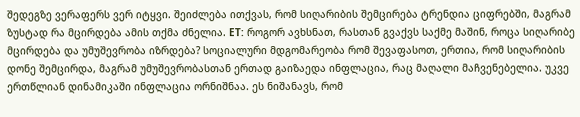შედეგზე ვერაფერს ვერ იტყვი. შეიძლება ითქვას, რომ სიღარიბის შემცირება ტრენდია ციფრებში, მაგრამ ზუსტად რა მცირდება ამის თქმა ძნელია. ET: როგორ ავხსნათ, რასთან გვაქვს საქმე მაშინ, როცა სიღარიბე მცირდება და უმუშევრობა იზრდება? სოციალური მდგომარეობა რომ შევაფასოთ, ერთია, რომ სიღარიბის დონე შემცირდა, მაგრამ უმუშევრობასთან ერთად გაიზაედა ინფლაცია, რაც მაღალი მაჩვენებელია. უკვე ერთწლიან დინამიკაში ინფლაცია ორნიშნაა. ეს ნიშანავს, რომ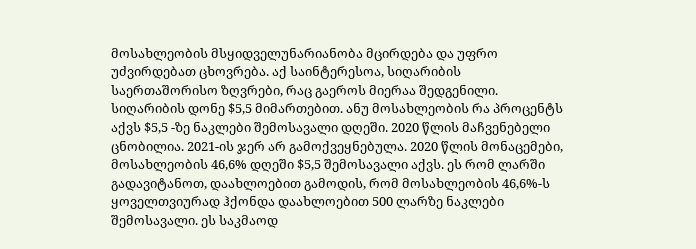მოსახლეობის მსყიდველუნარიანობა მცირდება და უფრო უძვირდებათ ცხოვრება. აქ საინტერესოა, სიღარიბის საერთაშორისო ზღვრები, რაც გაეროს მიერაა შედგენილი. სიღარიბის დონე $5,5 მიმართებით. ანუ მოსახლეობის რა პროცენტს აქვს $5,5 -ზე ნაკლები შემოსავალი დღეში. 2020 წლის მაჩვენებელი ცნობილია. 2021-ის ჯერ არ გამოქვეყნებულა. 2020 წლის მონაცემები, მოსახლეობის 46,6% დღეში $5,5 შემოსავალი აქვს. ეს რომ ლარში გადავიტანოთ, დაახლოებით გამოდის, რომ მოსახლეობის 46,6%-ს ყოველთვიურად ჰქონდა დაახლოებით 500 ლარზე ნაკლები შემოსავალი. ეს საკმაოდ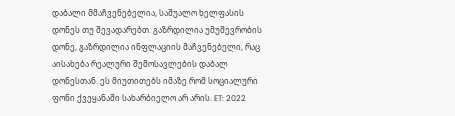დაბალი Მმაჩვენებელია, საშუალო ხელფასის დონეს თუ შევადარებთ. გაზრდილია უმუშევრობის დონე, გაზრდილია ინფლაციის მაჩვენებელი, რაც აისახება რეალური შემოსავლების დაბალ დონესთან. ეს მიუთითებს იმაზე რომ სოციალური ფონი ქვეყანაში სახარბიელო არ არის. ET: 2022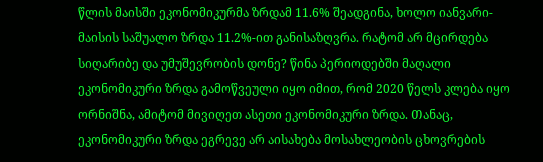წლის მაისში ეკონომიკურმა ზრდამ 11.6% შეადგინა, ხოლო იანვარი-მაისის საშუალო ზრდა 11.2%-ით განისაზღვრა. რატომ არ მცირდება სიღარიბე და უმუშევრობის დონე? წინა პერიოდებში მაღალი ეკონომიკური ზრდა გამოწვეული იყო იმით, რომ 2020 წელს კლება იყო ორნიშნა, ამიტომ მივიღეთ ასეთი ეკონომიკური ზრდა. Თანაც, ეკონომიკური ზრდა ეგრევე არ აისახება მოსახლეობის ცხოვრების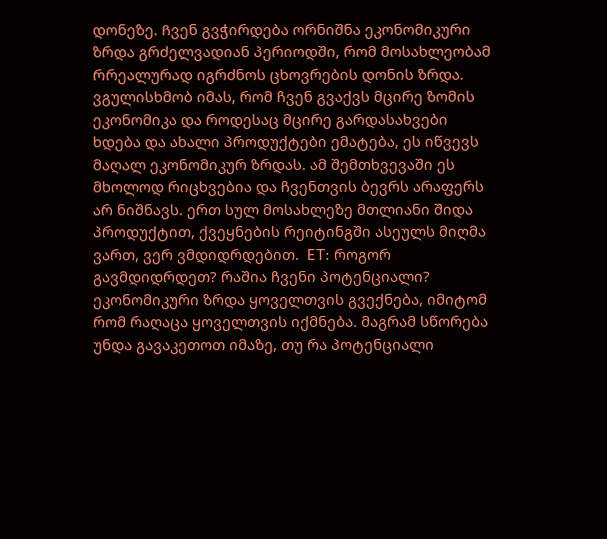დონეზე. Ჩვენ გვჭირდება ორნიშნა ეკონომიკური ზრდა გრძელვადიან პერიოდში, რომ მოსახლეობამ Რრეალურად იგრძნოს ცხოვრების დონის ზრდა. ვგულისხმობ იმას, რომ ჩვენ გვაქვს მცირე ზომის ეკონომიკა და როდესაც მცირე გარდასახვები ხდება და ახალი პროდუქტები ემატება, ეს იწვევს მაღალ ეკონომიკურ ზრდას. ამ შემთხვევაში ეს მხოლოდ რიცხვებია და ჩვენთვის ბევრს არაფერს არ ნიშნავს. ერთ სულ მოსახლეზე მთლიანი შიდა პროდუქტით, ქვეყნების რეიტინგში ასეულს მიღმა ვართ, ვერ ვმდიდრდებით.  ET: როგორ გავმდიდრდეთ? რაშია ჩვენი პოტენციალი?  ეკონომიკური ზრდა ყოველთვის გვექნება, იმიტომ რომ რაღაცა ყოველთვის იქმნება. მაგრამ სწორება უნდა გავაკეთოთ იმაზე, თუ რა პოტენციალი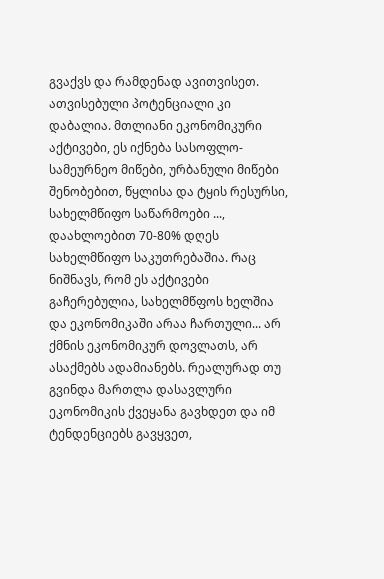გვაქვს და რამდენად ავითვისეთ. ათვისებული პოტენციალი კი დაბალია. მთლიანი ეკონომიკური აქტივები, ეს იქნება სასოფლო-სამეურნეო მიწები, ურბანული მიწები შენობებით, წყლისა და ტყის რესურსი, სახელმწიფო საწარმოები ..., დაახლოებით 70-80% დღეს სახელმწიფო საკუთრებაშია. Რაც ნიშნავს, რომ ეს აქტივები გაჩერებულია, სახელმწფოს ხელშია და ეკონომიკაში არაა ჩართული... არ ქმნის ეკონომიკურ დოვლათს, არ ასაქმებს ადამიანებს. რეალურად თუ გვინდა მართლა დასავლური ეკონომიკის ქვეყანა გავხდეთ და იმ ტენდენციებს გავყვეთ,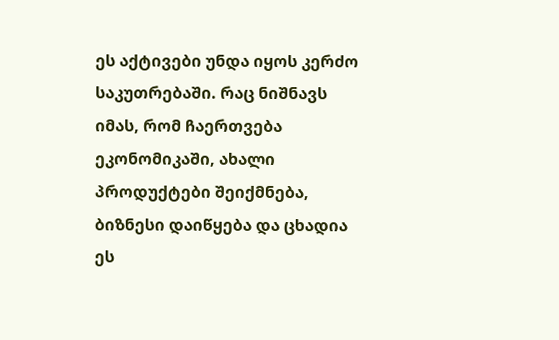ეს აქტივები უნდა იყოს კერძო საკუთრებაში. რაც ნიშნავს იმას, რომ ჩაერთვება ეკონომიკაში, ახალი პროდუქტები შეიქმნება, ბიზნესი დაიწყება და ცხადია ეს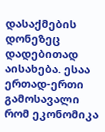დასაქმების დონეზეც დადებითად აისახება. ესაა ერთად-ერთი გამოსავალი რომ ეკონომიკა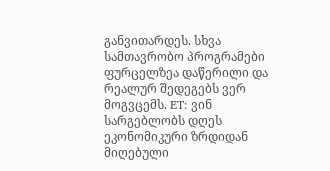განვითარდეს. სხვა სამთავრობო პროგრამები ფურცელზეა დაწერილი და რეალურ შედეგებს ვერ მოგვცემს. ET: ვინ სარგებლობს დღეს ეკონომიკური ზრდიდან მიღებული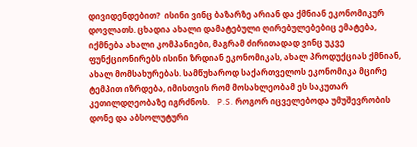დივიდენდებით?  ისინი ვინც ბაზარზე არიან და ქმნიან ეკონომიკურ დოვლათს. ცხადია ახალი დამატებული ღირებულებებიც ემატება, იქმნება ახალი კომპანიები, მაგრამ ძირითადად ვინც უკვე ფუნქციონირებს ისინი ზრდიან ეკონომიკას, ახალ პროდუქციას ქმნიან, ახალ მომსახურებას. სამწუხაროდ საქართველოს ეკონომიკა მცირე ტემპით იზრდება, იმისთვის რომ მოსახლეობამ ეს საკუთარ კეთილდღეობაზე იგრძნოს.    P.S. როგორ იცველებოდა უმუშევრობის დონე და აბსოლუტური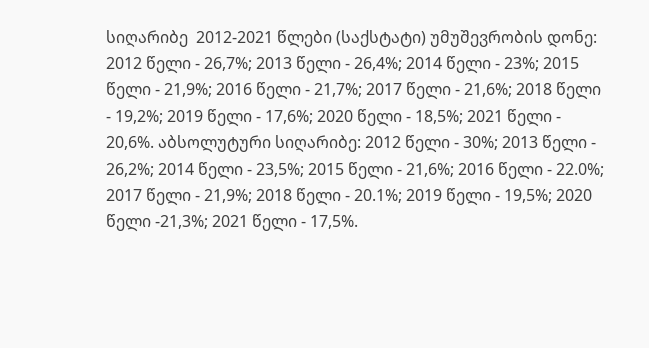სიღარიბე  2012-2021 წლები (საქსტატი) უმუშევრობის დონე: 2012 წელი - 26,7%; 2013 წელი - 26,4%; 2014 წელი - 23%; 2015 წელი - 21,9%; 2016 წელი - 21,7%; 2017 წელი - 21,6%; 2018 წელი - 19,2%; 2019 წელი - 17,6%; 2020 წელი - 18,5%; 2021 წელი - 20,6%. აბსოლუტური სიღარიბე: 2012 წელი - 30%; 2013 წელი - 26,2%; 2014 წელი - 23,5%; 2015 წელი - 21,6%; 2016 წელი - 22.0%; 2017 წელი - 21,9%; 2018 წელი - 20.1%; 2019 წელი - 19,5%; 2020 წელი -21,3%; 2021 წელი - 17,5%.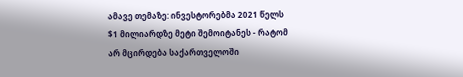ამავე თემაზე: ინვესტორებმა 2021 წელს $1 მილიარდზე მეტი შემოიტანეს - რატომ არ მცირდება საქართველოში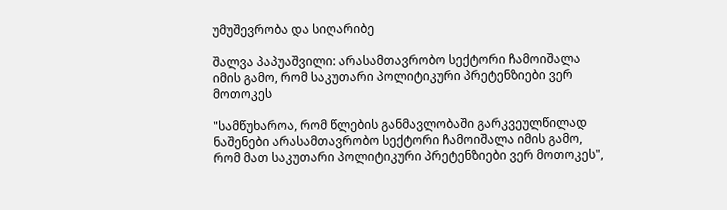უმუშევრობა და სიღარიბე

შალვა პაპუაშვილი: არასამთავრობო სექტორი ჩამოიშალა იმის გამო, რომ საკუთარი პოლიტიკური პრეტენზიები ვერ მოთოკეს

"სამწუხაროა, რომ წლების განმავლობაში გარკვეულწილად ნაშენები არასამთავრობო სექტორი ჩამოიშალა იმის გამო, რომ მათ საკუთარი პოლიტიკური პრეტენზიები ვერ მოთოკეს",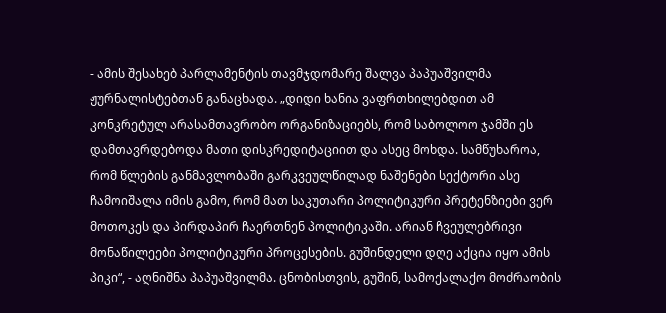- ამის შესახებ პარლამენტის თავმჯდომარე შალვა პაპუაშვილმა ჟურნალისტებთან განაცხადა. „დიდი ხანია ვაფრთხილებდით ამ კონკრეტულ არასამთავრობო ორგანიზაციებს, რომ საბოლოო ჯამში ეს დამთავრდებოდა მათი დისკრედიტაციით და ასეც მოხდა. სამწუხაროა, რომ წლების განმავლობაში გარკვეულწილად ნაშენები სექტორი ასე ჩამოიშალა იმის გამო, რომ მათ საკუთარი პოლიტიკური პრეტენზიები ვერ მოთოკეს და პირდაპირ ჩაერთნენ პოლიტიკაში. არიან ჩვეულებრივი მონაწილეები პოლიტიკური პროცესების. გუშინდელი დღე აქცია იყო ამის პიკი“, - აღნიშნა პაპუაშვილმა. ცნობისთვის, გუშინ, სამოქალაქო მოძრაობის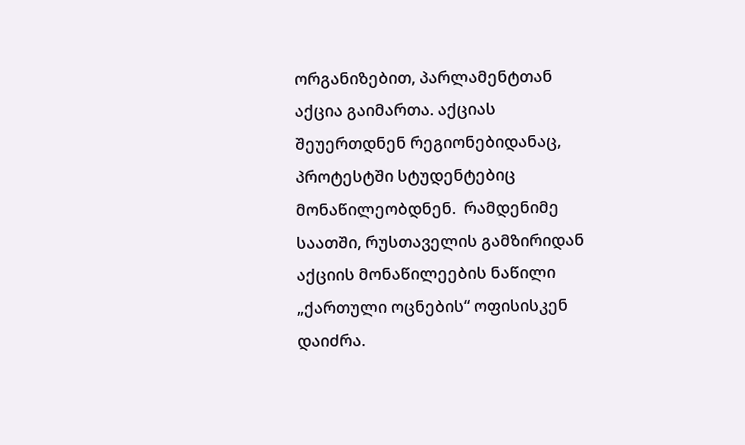ორგანიზებით, პარლამენტთან აქცია გაიმართა. აქციას შეუერთდნენ რეგიონებიდანაც, პროტესტში სტუდენტებიც მონაწილეობდნენ.  რამდენიმე საათში, რუსთაველის გამზირიდან აქციის მონაწილეების ნაწილი „ქართული ოცნების“ ოფისისკენ დაიძრა.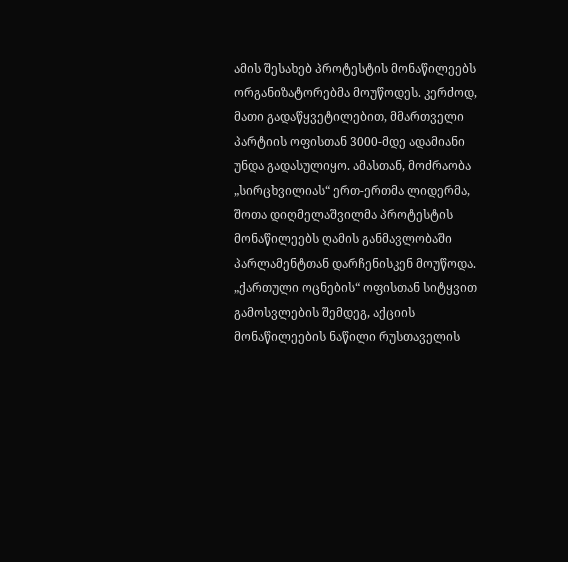ამის შესახებ პროტესტის მონაწილეებს ორგანიზატორებმა მოუწოდეს. კერძოდ, მათი გადაწყვეტილებით, მმართველი პარტიის ოფისთან 3000-მდე ადამიანი უნდა გადასულიყო. ამასთან, მოძრაობა „სირცხვილიას“ ერთ-ერთმა ლიდერმა, შოთა დიღმელაშვილმა პროტესტის მონაწილეებს ღამის განმავლობაში პარლამენტთან დარჩენისკენ მოუწოდა.  „ქართული ოცნების“ ოფისთან სიტყვით გამოსვლების შემდეგ, აქციის მონაწილეების ნაწილი რუსთაველის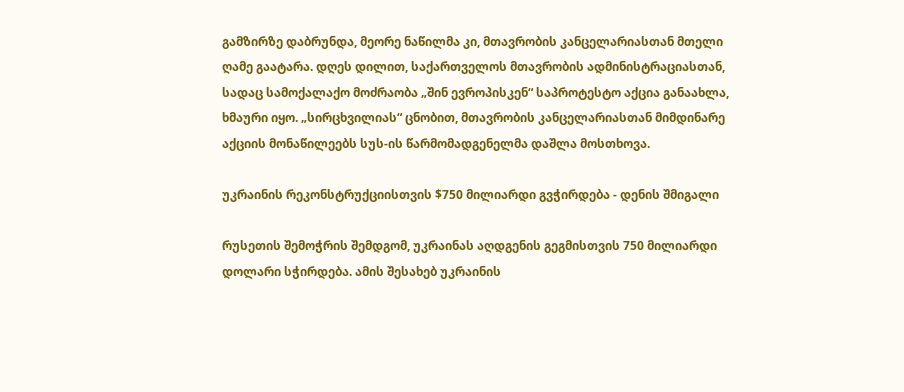გამზირზე დაბრუნდა, მეორე ნაწილმა კი, მთავრობის კანცელარიასთან მთელი ღამე გაატარა. დღეს დილით, საქართველოს მთავრობის ადმინისტრაციასთან, სადაც სამოქალაქო მოძრაობა „შინ ევროპისკენ“ საპროტესტო აქცია განაახლა, ხმაური იყო. „სირცხვილიას“ ცნობით, მთავრობის კანცელარიასთან მიმდინარე აქციის მონაწილეებს სუს-ის წარმომადგენელმა დაშლა მოსთხოვა.

უკრაინის რეკონსტრუქციისთვის $750 მილიარდი გვჭირდება - დენის შმიგალი

რუსეთის შემოჭრის შემდგომ, უკრაინას აღდგენის გეგმისთვის 750 მილიარდი დოლარი სჭირდება. ამის შესახებ უკრაინის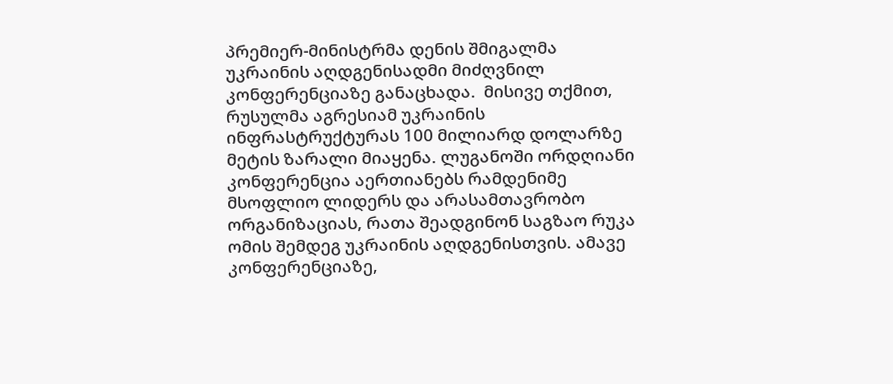პრემიერ-მინისტრმა დენის შმიგალმა უკრაინის აღდგენისადმი მიძღვნილ კონფერენციაზე განაცხადა.  მისივე თქმით, რუსულმა აგრესიამ უკრაინის ინფრასტრუქტურას 100 მილიარდ დოლარზე მეტის ზარალი მიაყენა. ლუგანოში ორდღიანი კონფერენცია აერთიანებს რამდენიმე მსოფლიო ლიდერს და არასამთავრობო ორგანიზაციას, რათა შეადგინონ საგზაო რუკა ომის შემდეგ უკრაინის აღდგენისთვის. ამავე კონფერენციაზე,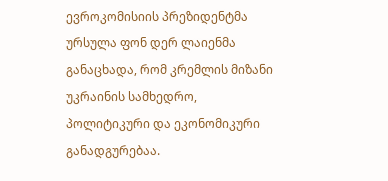ევროკომისიის პრეზიდენტმა ურსულა ფონ დერ ლაიენმა განაცხადა, რომ კრემლის მიზანი უკრაინის სამხედრო, პოლიტიკური და ეკონომიკური განადგურებაა.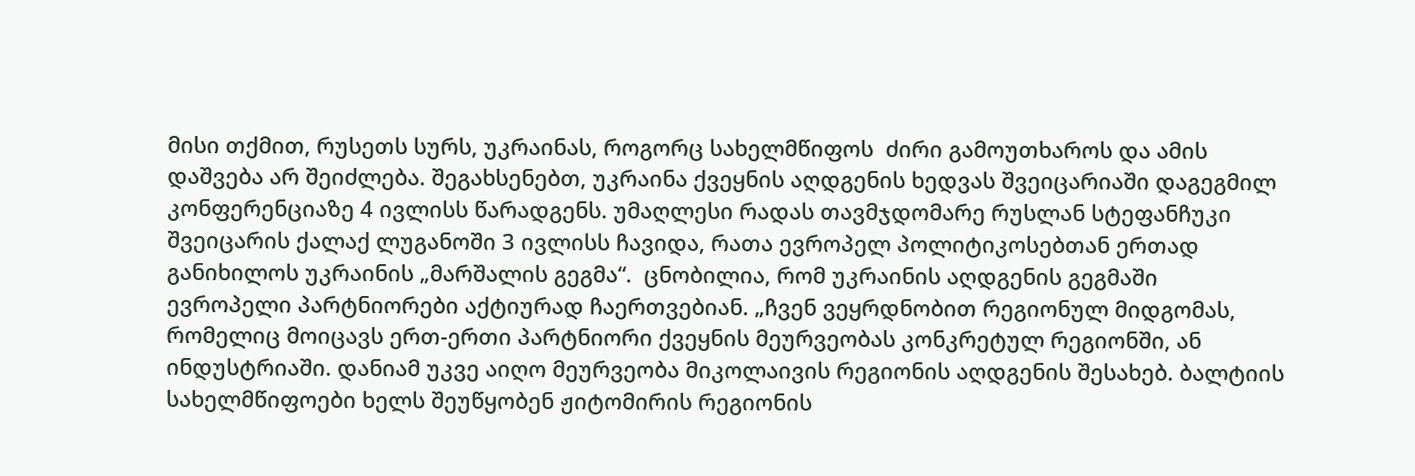მისი თქმით, რუსეთს სურს, უკრაინას, როგორც სახელმწიფოს  ძირი გამოუთხაროს და ამის დაშვება არ შეიძლება. შეგახსენებთ, უკრაინა ქვეყნის აღდგენის ხედვას შვეიცარიაში დაგეგმილ კონფერენციაზე 4 ივლისს წარადგენს. უმაღლესი რადას თავმჯდომარე რუსლან სტეფანჩუკი შვეიცარის ქალაქ ლუგანოში 3 ივლისს ჩავიდა, რათა ევროპელ პოლიტიკოსებთან ერთად განიხილოს უკრაინის „მარშალის გეგმა“.  ცნობილია, რომ უკრაინის აღდგენის გეგმაში ევროპელი პარტნიორები აქტიურად ჩაერთვებიან. „ჩვენ ვეყრდნობით რეგიონულ მიდგომას, რომელიც მოიცავს ერთ-ერთი პარტნიორი ქვეყნის მეურვეობას კონკრეტულ რეგიონში, ან ინდუსტრიაში. დანიამ უკვე აიღო მეურვეობა მიკოლაივის რეგიონის აღდგენის შესახებ. ბალტიის სახელმწიფოები ხელს შეუწყობენ ჟიტომირის რეგიონის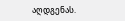აღდგენას.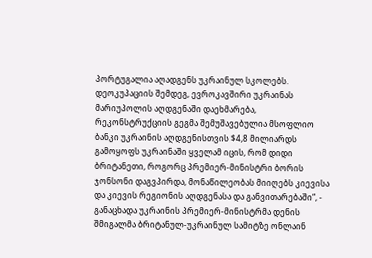პორტუგალია აღადგენს უკრაინულ სკოლებს. დეოკუპაციის შემდეგ, ევროკავშირი უკრაინას მარიუპოლის აღდგენაში დაეხმარება, რეკონსტრუქციის გეგმა შემუშავებულია მსოფლიო ბანკი უკრაინის აღდგენისთვის $4,8 მილიარდს გამოყოფს უკრაინაში ყველამ იცის, რომ დიდი ბრიტანეთი, როგორც პრემიერ-მინისტრი ბორის ჯონსონი დაგვპირდა, მონაწილეობას მიიღებს კიევისა და კიევის რეგიონის აღდგენასა და განვითარებაში“, - განაცხადა უკრაინის პრემიერ-მინისტრმა დენის შმიგალმა ბრიტანულ-უკრაინულ სამიტზე ონლაინ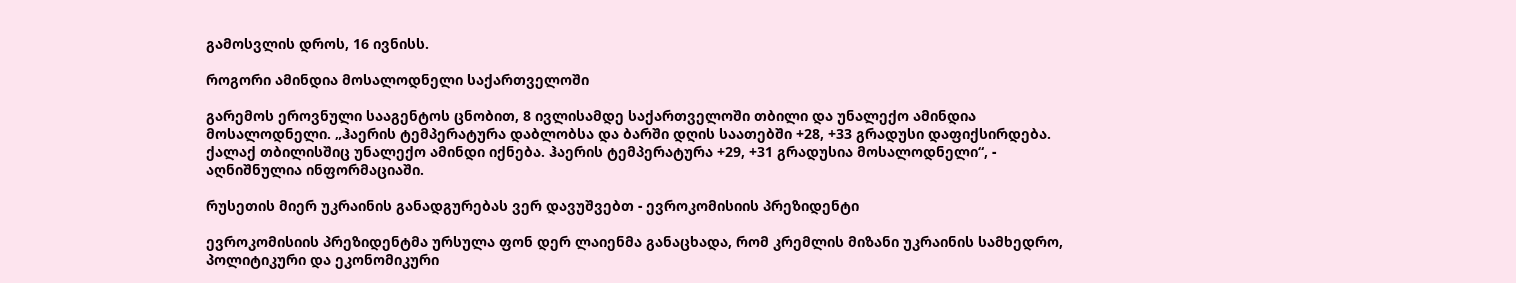გამოსვლის დროს, 16 ივნისს.

როგორი ამინდია მოსალოდნელი საქართველოში

გარემოს ეროვნული სააგენტოს ცნობით, 8 ივლისამდე საქართველოში თბილი და უნალექო ამინდია მოსალოდნელი. „ჰაერის ტემპერატურა დაბლობსა და ბარში დღის საათებში +28, +33 გრადუსი დაფიქსირდება. ქალაქ თბილისშიც უნალექო ამინდი იქნება. ჰაერის ტემპერატურა +29, +31 გრადუსია მოსალოდნელი“, - აღნიშნულია ინფორმაციაში.

რუსეთის მიერ უკრაინის განადგურებას ვერ დავუშვებთ - ევროკომისიის პრეზიდენტი

ევროკომისიის პრეზიდენტმა ურსულა ფონ დერ ლაიენმა განაცხადა, რომ კრემლის მიზანი უკრაინის სამხედრო, პოლიტიკური და ეკონომიკური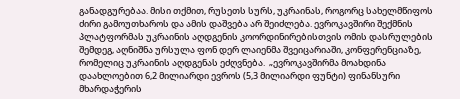განადგურებაა. მისი თქმით, რუსეთს სურს, უკრაინას, როგორც სახელმწიფოს  ძირი გამოუთხაროს და ამის დაშვება არ შეიძლება. ევროკავშირი შექმნის პლატფორმას უკრაინის აღდგენის კოორდინირებისთვის ომის დასრულების შემდეგ, აღნიშნა ურსულა ფონ დერ ლაიენმა შვეიცარიაში, კონფერენციაზე, რომელიც უკრაინის აღდგენას ეძღვნება.  „ევროკავშირმა მოახდინა დაახლოებით 6,2 მილიარდი ევროს (5,3 მილიარდი ფუნტი) ფინანსური მხარდაჭერის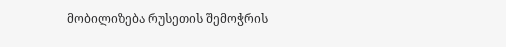მობილიზება რუსეთის შემოჭრის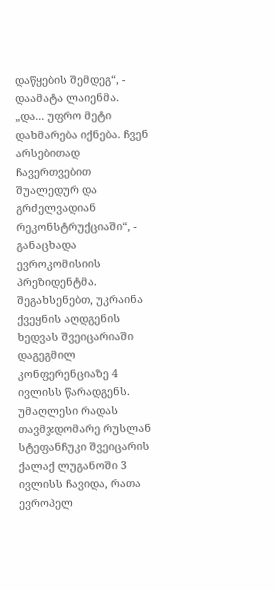დაწყების შემდეგ“, - დაამატა ლაიენმა. „და... უფრო მეტი დახმარება იქნება. ჩვენ არსებითად ჩავერთვებით შუალედურ და გრძელვადიან რეკონსტრუქციაში“, - განაცხადა ევროკომისიის პრეზიდენტმა. შეგახსენებთ, უკრაინა ქვეყნის აღდგენის ხედვას შვეიცარიაში დაგეგმილ კონფერენციაზე 4 ივლისს წარადგენს. უმაღლესი რადას თავმჯდომარე რუსლან სტეფანჩუკი შვეიცარის ქალაქ ლუგანოში 3 ივლისს ჩავიდა, რათა ევროპელ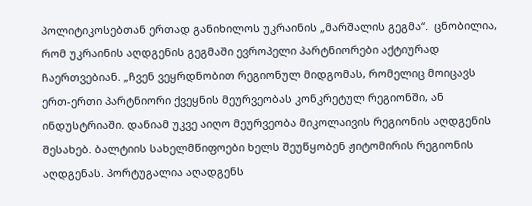პოლიტიკოსებთან ერთად განიხილოს უკრაინის „მარშალის გეგმა“.  ცნობილია, რომ უკრაინის აღდგენის გეგმაში ევროპელი პარტნიორები აქტიურად ჩაერთვებიან. „ჩვენ ვეყრდნობით რეგიონულ მიდგომას, რომელიც მოიცავს ერთ-ერთი პარტნიორი ქვეყნის მეურვეობას კონკრეტულ რეგიონში, ან ინდუსტრიაში. დანიამ უკვე აიღო მეურვეობა მიკოლაივის რეგიონის აღდგენის შესახებ. ბალტიის სახელმწიფოები ხელს შეუწყობენ ჟიტომირის რეგიონის აღდგენას. პორტუგალია აღადგენს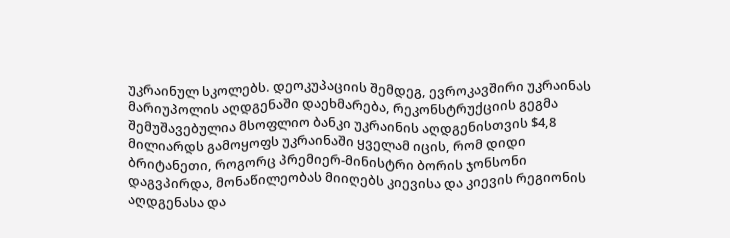უკრაინულ სკოლებს. დეოკუპაციის შემდეგ, ევროკავშირი უკრაინას მარიუპოლის აღდგენაში დაეხმარება, რეკონსტრუქციის გეგმა შემუშავებულია მსოფლიო ბანკი უკრაინის აღდგენისთვის $4,8 მილიარდს გამოყოფს უკრაინაში ყველამ იცის, რომ დიდი ბრიტანეთი, როგორც პრემიერ-მინისტრი ბორის ჯონსონი დაგვპირდა, მონაწილეობას მიიღებს კიევისა და კიევის რეგიონის აღდგენასა და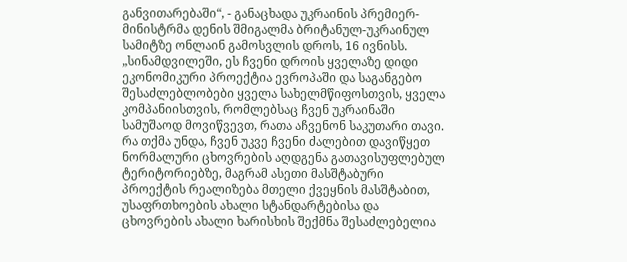განვითარებაში“, - განაცხადა უკრაინის პრემიერ-მინისტრმა დენის შმიგალმა ბრიტანულ-უკრაინულ სამიტზე ონლაინ გამოსვლის დროს, 16 ივნისს.  „სინამდვილეში, ეს ჩვენი დროის ყველაზე დიდი ეკონომიკური პროექტია ევროპაში და საგანგებო შესაძლებლობები ყველა სახელმწიფოსთვის, ყველა კომპანიისთვის, რომლებსაც ჩვენ უკრაინაში სამუშაოდ მოვიწვევთ, რათა აჩვენონ საკუთარი თავი. რა თქმა უნდა, ჩვენ უკვე ჩვენი ძალებით დავიწყეთ ნორმალური ცხოვრების აღდგენა გათავისუფლებულ ტერიტორიებზე, მაგრამ ასეთი მასშტაბური პროექტის რეალიზება მთელი ქვეყნის მასშტაბით, უსაფრთხოების ახალი სტანდარტებისა და ცხოვრების ახალი ხარისხის შექმნა შესაძლებელია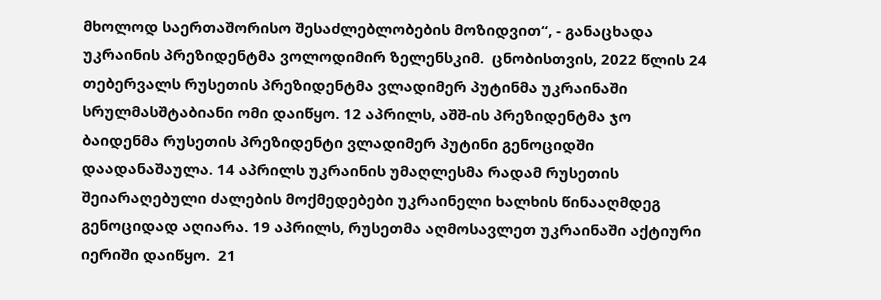მხოლოდ საერთაშორისო შესაძლებლობების მოზიდვით“, - განაცხადა უკრაინის პრეზიდენტმა ვოლოდიმირ ზელენსკიმ.  ცნობისთვის, 2022 წლის 24 თებერვალს რუსეთის პრეზიდენტმა ვლადიმერ პუტინმა უკრაინაში სრულმასშტაბიანი ომი დაიწყო. 12 აპრილს, აშშ-ის პრეზიდენტმა ჯო ბაიდენმა რუსეთის პრეზიდენტი ვლადიმერ პუტინი გენოციდში დაადანაშაულა. 14 აპრილს უკრაინის უმაღლესმა რადამ რუსეთის შეიარაღებული ძალების მოქმედებები უკრაინელი ხალხის წინააღმდეგ გენოციდად აღიარა. 19 აპრილს, რუსეთმა აღმოსავლეთ უკრაინაში აქტიური იერიში დაიწყო.  21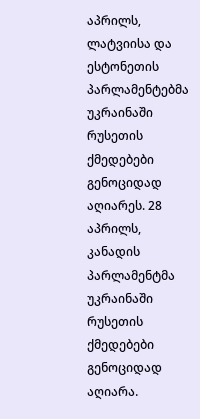აპრილს, ლატვიისა და ესტონეთის პარლამენტებმა უკრაინაში რუსეთის ქმედებები გენოციდად აღიარეს. 28 აპრილს, კანადის პარლამენტმა უკრაინაში რუსეთის ქმედებები გენოციდად აღიარა.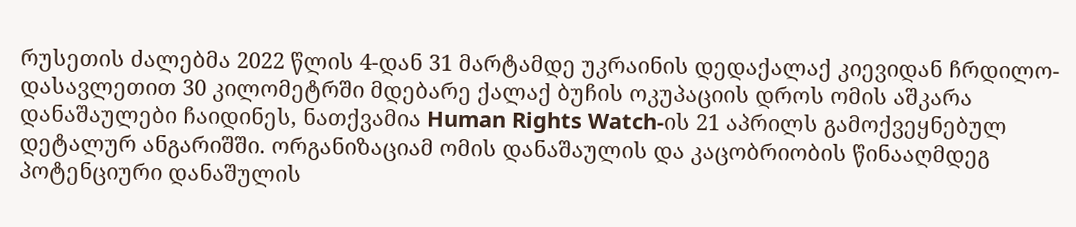რუსეთის ძალებმა 2022 წლის 4-დან 31 მარტამდე უკრაინის დედაქალაქ კიევიდან ჩრდილო-დასავლეთით 30 კილომეტრში მდებარე ქალაქ ბუჩის ოკუპაციის დროს ომის აშკარა დანაშაულები ჩაიდინეს, ნათქვამია Human Rights Watch-ის 21 აპრილს გამოქვეყნებულ დეტალურ ანგარიშში. ორგანიზაციამ ომის დანაშაულის და კაცობრიობის წინააღმდეგ პოტენციური დანაშულის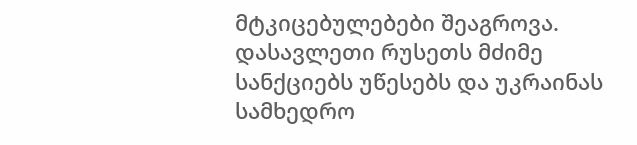მტკიცებულებები შეაგროვა. დასავლეთი რუსეთს მძიმე სანქციებს უწესებს და უკრაინას სამხედრო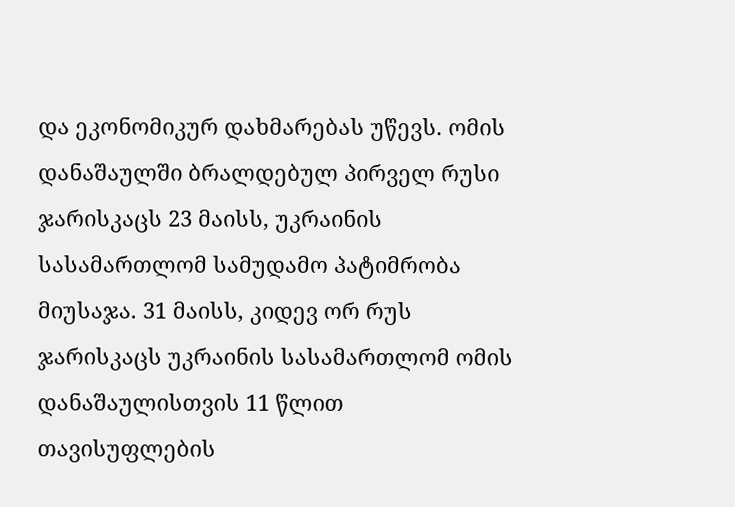და ეკონომიკურ დახმარებას უწევს. ომის დანაშაულში ბრალდებულ პირველ რუსი ჯარისკაცს 23 მაისს, უკრაინის სასამართლომ სამუდამო პატიმრობა მიუსაჯა. 31 მაისს, კიდევ ორ რუს ჯარისკაცს უკრაინის სასამართლომ ომის დანაშაულისთვის 11 წლით თავისუფლების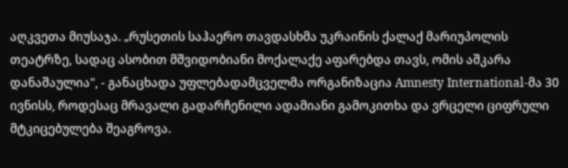აღკვეთა მიუსაჯა. „რუსეთის საჰაერო თავდასხმა უკრაინის ქალაქ მარიუპოლის თეატრზე, სადაც ასობით მშვიდობიანი მოქალაქე აფარებდა თავს, ომის აშკარა დანაშაულია", - განაცხადა უფლებადამცველმა ორგანიზაცია Amnesty International-მა 30 ივნისს, როდესაც მრავალი გადარჩენილი ადამიანი გამოკითხა და ვრცელი ციფრული მტკიცებულება შეაგროვა.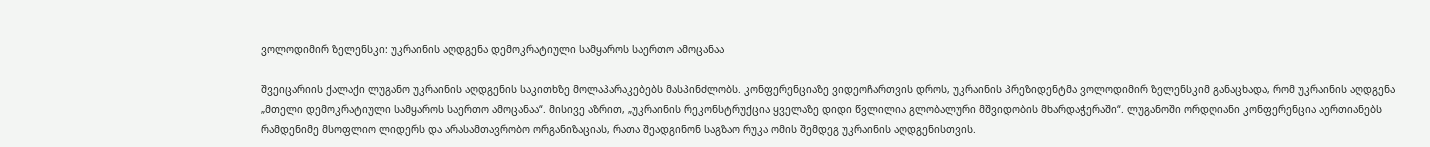ვოლოდიმირ ზელენსკი: უკრაინის აღდგენა დემოკრატიული სამყაროს საერთო ამოცანაა

შვეიცარიის ქალაქი ლუგანო უკრაინის აღდგენის საკითხზე მოლაპარაკებებს მასპინძლობს. კონფერენციაზე ვიდეოჩართვის დროს, უკრაინის პრეზიდენტმა ვოლოდიმირ ზელენსკიმ განაცხადა, რომ უკრაინის აღდგენა „მთელი დემოკრატიული სამყაროს საერთო ამოცანაა“. მისივე აზრით, „უკრაინის რეკონსტრუქცია ყველაზე დიდი წვლილია გლობალური მშვიდობის მხარდაჭერაში“. ლუგანოში ორდღიანი კონფერენცია აერთიანებს რამდენიმე მსოფლიო ლიდერს და არასამთავრობო ორგანიზაციას, რათა შეადგინონ საგზაო რუკა ომის შემდეგ უკრაინის აღდგენისთვის.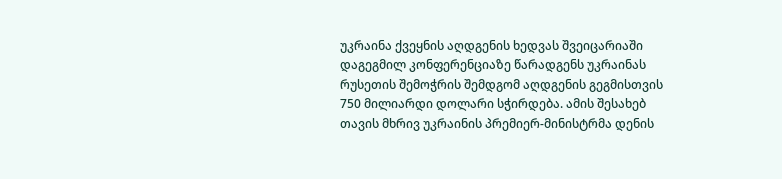უკრაინა ქვეყნის აღდგენის ხედვას შვეიცარიაში დაგეგმილ კონფერენციაზე წარადგენს უკრაინას რუსეთის შემოჭრის შემდგომ აღდგენის გეგმისთვის 750 მილიარდი დოლარი სჭირდება. ამის შესახებ თავის მხრივ უკრაინის პრემიერ-მინისტრმა დენის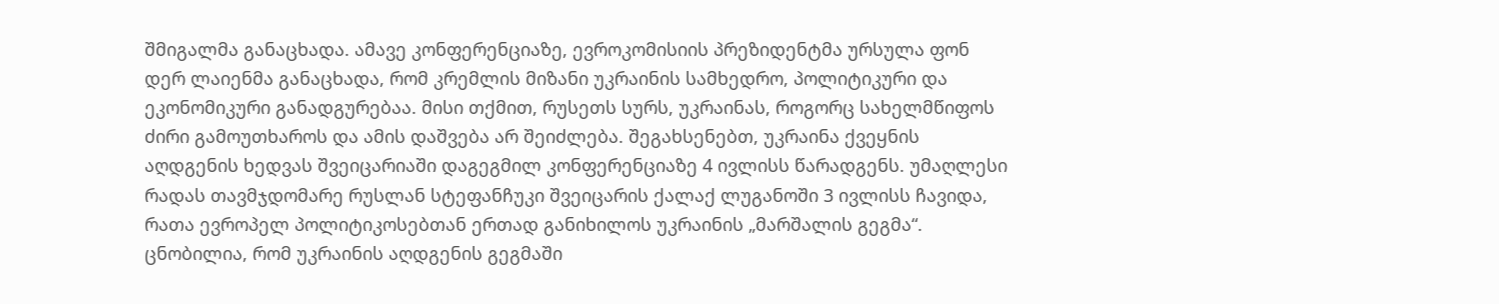შმიგალმა განაცხადა. ამავე კონფერენციაზე, ევროკომისიის პრეზიდენტმა ურსულა ფონ დერ ლაიენმა განაცხადა, რომ კრემლის მიზანი უკრაინის სამხედრო, პოლიტიკური და ეკონომიკური განადგურებაა. მისი თქმით, რუსეთს სურს, უკრაინას, როგორც სახელმწიფოს  ძირი გამოუთხაროს და ამის დაშვება არ შეიძლება. შეგახსენებთ, უკრაინა ქვეყნის აღდგენის ხედვას შვეიცარიაში დაგეგმილ კონფერენციაზე 4 ივლისს წარადგენს. უმაღლესი რადას თავმჯდომარე რუსლან სტეფანჩუკი შვეიცარის ქალაქ ლუგანოში 3 ივლისს ჩავიდა, რათა ევროპელ პოლიტიკოსებთან ერთად განიხილოს უკრაინის „მარშალის გეგმა“.  ცნობილია, რომ უკრაინის აღდგენის გეგმაში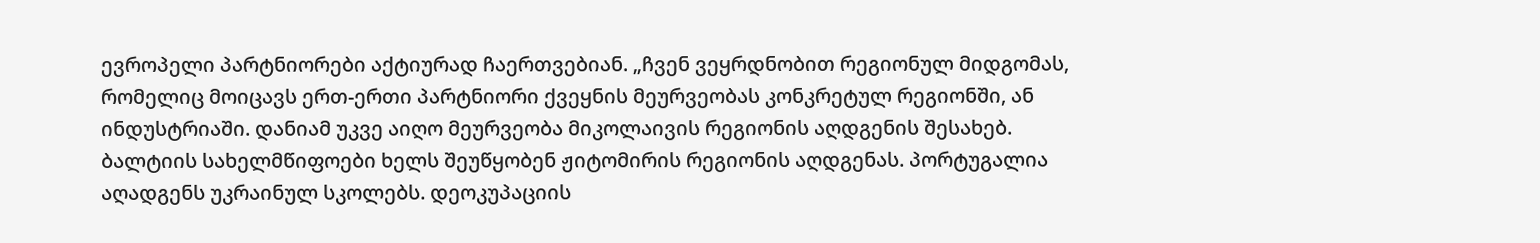ევროპელი პარტნიორები აქტიურად ჩაერთვებიან. „ჩვენ ვეყრდნობით რეგიონულ მიდგომას, რომელიც მოიცავს ერთ-ერთი პარტნიორი ქვეყნის მეურვეობას კონკრეტულ რეგიონში, ან ინდუსტრიაში. დანიამ უკვე აიღო მეურვეობა მიკოლაივის რეგიონის აღდგენის შესახებ. ბალტიის სახელმწიფოები ხელს შეუწყობენ ჟიტომირის რეგიონის აღდგენას. პორტუგალია აღადგენს უკრაინულ სკოლებს. დეოკუპაციის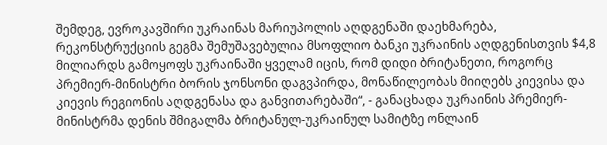შემდეგ, ევროკავშირი უკრაინას მარიუპოლის აღდგენაში დაეხმარება, რეკონსტრუქციის გეგმა შემუშავებულია მსოფლიო ბანკი უკრაინის აღდგენისთვის $4,8 მილიარდს გამოყოფს უკრაინაში ყველამ იცის, რომ დიდი ბრიტანეთი, როგორც პრემიერ-მინისტრი ბორის ჯონსონი დაგვპირდა, მონაწილეობას მიიღებს კიევისა და კიევის რეგიონის აღდგენასა და განვითარებაში“, - განაცხადა უკრაინის პრემიერ-მინისტრმა დენის შმიგალმა ბრიტანულ-უკრაინულ სამიტზე ონლაინ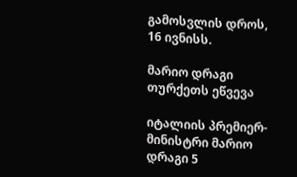გამოსვლის დროს, 16 ივნისს.

მარიო დრაგი თურქეთს ეწვევა

იტალიის პრემიერ-მინისტრი მარიო დრაგი 5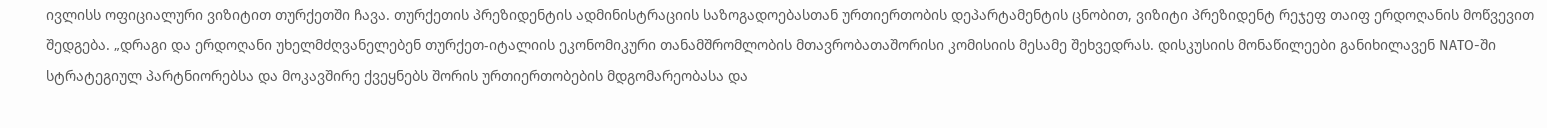ივლისს ოფიციალური ვიზიტით თურქეთში ჩავა. თურქეთის პრეზიდენტის ადმინისტრაციის საზოგადოებასთან ურთიერთობის დეპარტამენტის ცნობით, ვიზიტი პრეზიდენტ რეჯეფ თაიფ ერდოღანის მოწვევით შედგება. „დრაგი და ერდოღანი უხელმძღვანელებენ თურქეთ-იტალიის ეკონომიკური თანამშრომლობის მთავრობათაშორისი კომისიის მესამე შეხვედრას. დისკუსიის მონაწილეები განიხილავენ NATO-ში სტრატეგიულ პარტნიორებსა და მოკავშირე ქვეყნებს შორის ურთიერთობების მდგომარეობასა და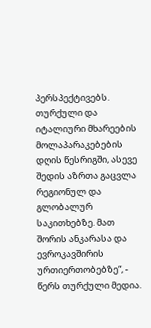პერსპექტივებს. თურქული და იტალიური მხარეების  მოლაპარაკებების დღის წესრიგში, ასევე შედის აზრთა გაცვლა რეგიონულ და გლობალურ საკითხებზე. მათ შორის ანკარასა და ევროკავშირის ურთიერთობებზე“, - წერს თურქული მედია.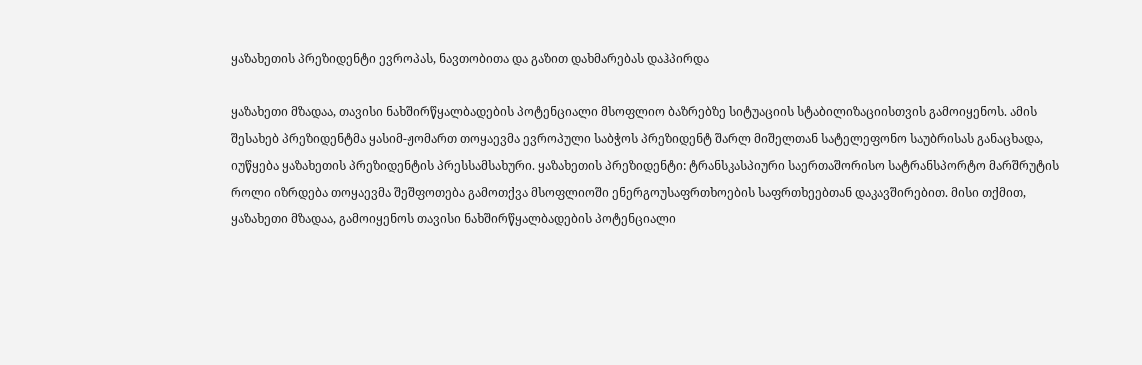ყაზახეთის პრეზიდენტი ევროპას, ნავთობითა და გაზით დახმარებას დაჰპირდა

ყაზახეთი მზადაა, თავისი ნახშირწყალბადების პოტენციალი მსოფლიო ბაზრებზე სიტუაციის სტაბილიზაციისთვის გამოიყენოს. ამის შესახებ პრეზიდენტმა ყასიმ-ჟომართ თოყაევმა ევროპული საბჭოს პრეზიდენტ შარლ მიშელთან სატელეფონო საუბრისას განაცხადა, იუწყება ყაზახეთის პრეზიდენტის პრესსამსახური. ყაზახეთის პრეზიდენტი: ტრანსკასპიური საერთაშორისო სატრანსპორტო მარშრუტის როლი იზრდება თოყაევმა შეშფოთება გამოთქვა მსოფლიოში ენერგოუსაფრთხოების საფრთხეებთან დაკავშირებით. მისი თქმით, ყაზახეთი მზადაა, გამოიყენოს თავისი ნახშირწყალბადების პოტენციალი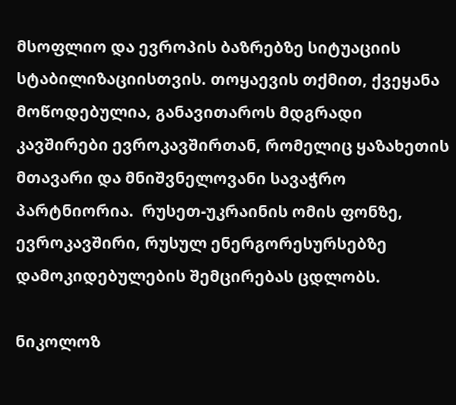მსოფლიო და ევროპის ბაზრებზე სიტუაციის სტაბილიზაციისთვის. თოყაევის თქმით, ქვეყანა მოწოდებულია, განავითაროს მდგრადი კავშირები ევროკავშირთან, რომელიც ყაზახეთის მთავარი და მნიშვნელოვანი სავაჭრო პარტნიორია.  რუსეთ-უკრაინის ომის ფონზე, ევროკავშირი, რუსულ ენერგორესურსებზე დამოკიდებულების შემცირებას ცდლობს.

ნიკოლოზ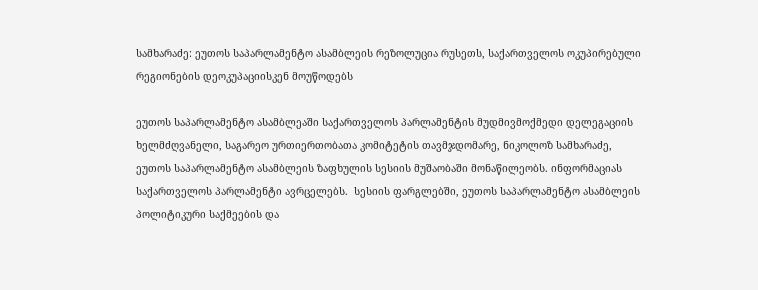სამხარაძე: ეუთოს საპარლამენტო ასამბლეის რეზოლუცია რუსეთს, საქართველოს ოკუპირებული რეგიონების დეოკუპაციისკენ მოუწოდებს

ეუთოს საპარლამენტო ასამბლეაში საქართველოს პარლამენტის მუდმივმოქმედი დელეგაციის ხელმძღვანელი, საგარეო ურთიერთობათა კომიტეტის თავმჯდომარე, ნიკოლოზ სამხარაძე, ეუთოს საპარლამენტო ასამბლეის ზაფხულის სესიის მუშაობაში მონაწილეობს. ინფორმაციას საქართველოს პარლამენტი ავრცელებს.  სესიის ფარგლებში, ეუთოს საპარლამენტო ასამბლეის პოლიტიკური საქმეების და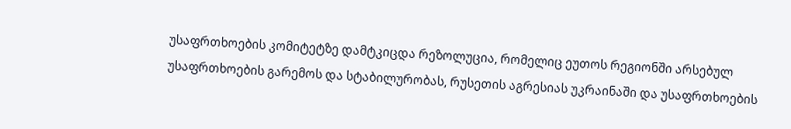უსაფრთხოების კომიტეტზე დამტკიცდა რეზოლუცია, რომელიც ეუთოს რეგიონში არსებულ უსაფრთხოების გარემოს და სტაბილურობას, რუსეთის აგრესიას უკრაინაში და უსაფრთხოების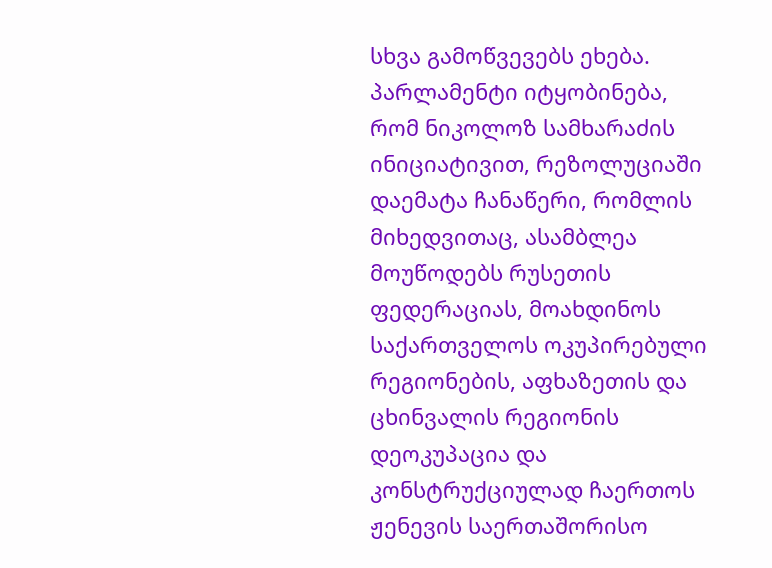სხვა გამოწვევებს ეხება. პარლამენტი იტყობინება, რომ ნიკოლოზ სამხარაძის ინიციატივით, რეზოლუციაში დაემატა ჩანაწერი, რომლის მიხედვითაც, ასამბლეა მოუწოდებს რუსეთის ფედერაციას, მოახდინოს საქართველოს ოკუპირებული რეგიონების, აფხაზეთის და ცხინვალის რეგიონის დეოკუპაცია და კონსტრუქციულად ჩაერთოს ჟენევის საერთაშორისო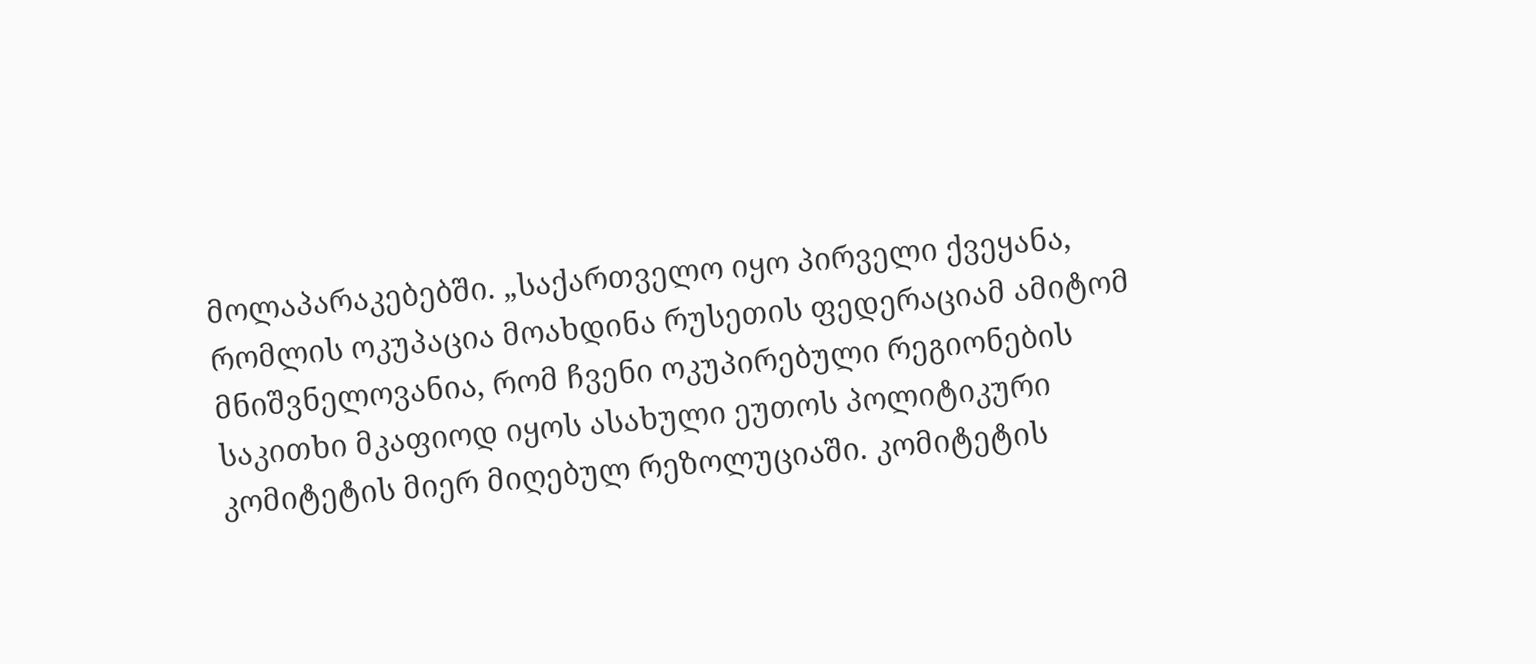მოლაპარაკებებში. „საქართველო იყო პირველი ქვეყანა, რომლის ოკუპაცია მოახდინა რუსეთის ფედერაციამ ამიტომ მნიშვნელოვანია, რომ ჩვენი ოკუპირებული რეგიონების საკითხი მკაფიოდ იყოს ასახული ეუთოს პოლიტიკური კომიტეტის მიერ მიღებულ რეზოლუციაში. კომიტეტის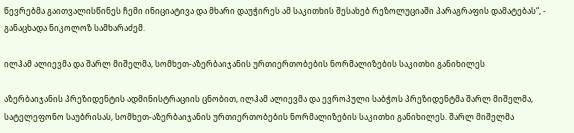წევრებმა გაითვალისწინეს ჩემი ინიციატივა და მხარი დაუჭირეს ამ საკითხის შესახებ რეზოლუციაში პარაგრაფის დამატებას“, - განაცხადა ნიკოლოზ სამხარაძემ.

ილჰამ ალიევმა და შარლ მიშელმა, სომხეთ-აზერბაიჯანის ურთიერთობების ნორმალიზების საკითხი განიხილეს

აზერბაიჯანის პრეზიდენტის ადმინისტრაციის ცნობით, ილჰამ ალიევმა და ევროპული საბჭოს პრეზიდენტმა შარლ მიშელმა, სატელეფონო საუბრისას, სომხეთ-აზერბაიჯანის ურთიერთობების ნორმალიზების საკითხი განიხილეს. შარლ მიშელმა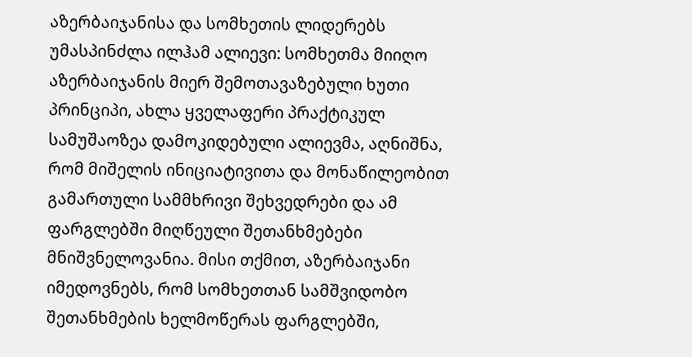აზერბაიჯანისა და სომხეთის ლიდერებს უმასპინძლა ილჰამ ალიევი: სომხეთმა მიიღო აზერბაიჯანის მიერ შემოთავაზებული ხუთი პრინციპი, ახლა ყველაფერი პრაქტიკულ სამუშაოზეა დამოკიდებული ალიევმა, აღნიშნა, რომ მიშელის ინიციატივითა და მონაწილეობით გამართული სამმხრივი შეხვედრები და ამ ფარგლებში მიღწეული შეთანხმებები მნიშვნელოვანია. მისი თქმით, აზერბაიჯანი იმედოვნებს, რომ სომხეთთან სამშვიდობო შეთანხმების ხელმოწერას ფარგლებში,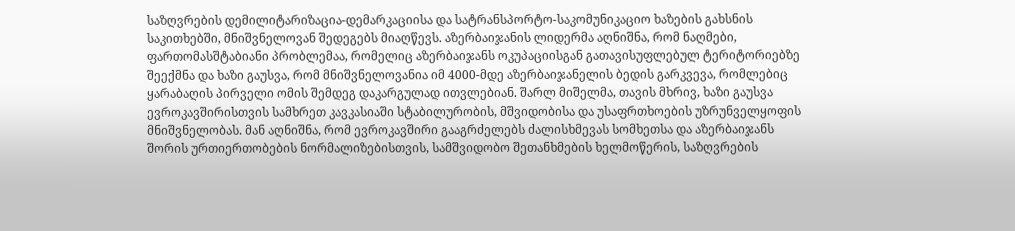საზღვრების დემილიტარიზაცია-დემარკაციისა და სატრანსპორტო-საკომუნიკაციო ხაზების გახსნის საკითხებში, მნიშვნელოვან შედეგებს მიაღწევს. აზერბაიჯანის ლიდერმა აღნიშნა, რომ ნაღმები, ფართომასშტაბიანი პრობლემაა, რომელიც აზერბაიჯანს ოკუპაციისგან გათავისუფლებულ ტერიტორიებზე შეექმნა და ხაზი გაუსვა, რომ მნიშვნელოვანია იმ 4000-მდე აზერბაიჯანელის ბედის გარკვევა, რომლებიც ყარაბაღის პირველი ომის შემდეგ დაკარგულად ითვლებიან. შარლ მიშელმა, თავის მხრივ, ხაზი გაუსვა ევროკავშირისთვის სამხრეთ კავკასიაში სტაბილურობის, მშვიდობისა და უსაფრთხოების უზრუნველყოფის მნიშვნელობას. მან აღნიშნა, რომ ევროკავშირი გააგრძელებს ძალისხმევას სომხეთსა და აზერბაიჯანს შორის ურთიერთობების ნორმალიზებისთვის, სამშვიდობო შეთანხმების ხელმოწერის, საზღვრების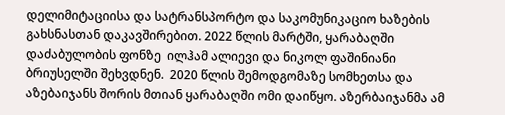დელიმიტაციისა და სატრანსპორტო და საკომუნიკაციო ხაზების გახსნასთან დაკავშირებით. 2022 წლის მარტში, ყარაბაღში დაძაბულობის ფონზე  ილჰამ ალიევი და ნიკოლ ფაშინიანი ბრიუსელში შეხვდნენ.  2020 წლის შემოდგომაზე სომხეთსა და აზებაიჯანს შორის მთიან ყარაბაღში ომი დაიწყო. აზერბაიჯანმა ამ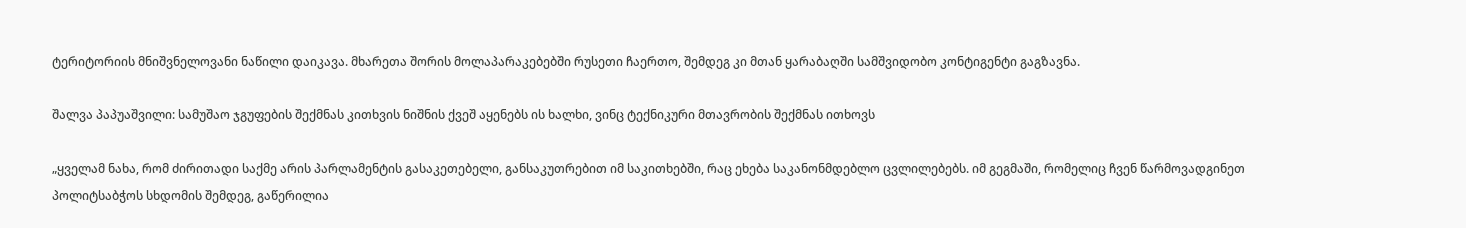ტერიტორიის მნიშვნელოვანი ნაწილი დაიკავა. მხარეთა შორის მოლაპარაკებებში რუსეთი ჩაერთო, შემდეგ კი მთან ყარაბაღში სამშვიდობო კონტიგენტი გაგზავნა.

შალვა პაპუაშვილი: სამუშაო ჯგუფების შექმნას კითხვის ნიშნის ქვეშ აყენებს ის ხალხი, ვინც ტექნიკური მთავრობის შექმნას ითხოვს

„ყველამ ნახა, რომ ძირითადი საქმე არის პარლამენტის გასაკეთებელი, განსაკუთრებით იმ საკითხებში, რაც ეხება საკანონმდებლო ცვლილებებს. იმ გეგმაში, რომელიც ჩვენ წარმოვადგინეთ პოლიტსაბჭოს სხდომის შემდეგ, გაწერილია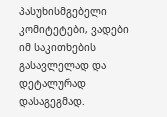პასუხისმგებელი კომიტეტები, ვადები იმ საკითხების გასავლელად და დეტალურად დასაგეგმად.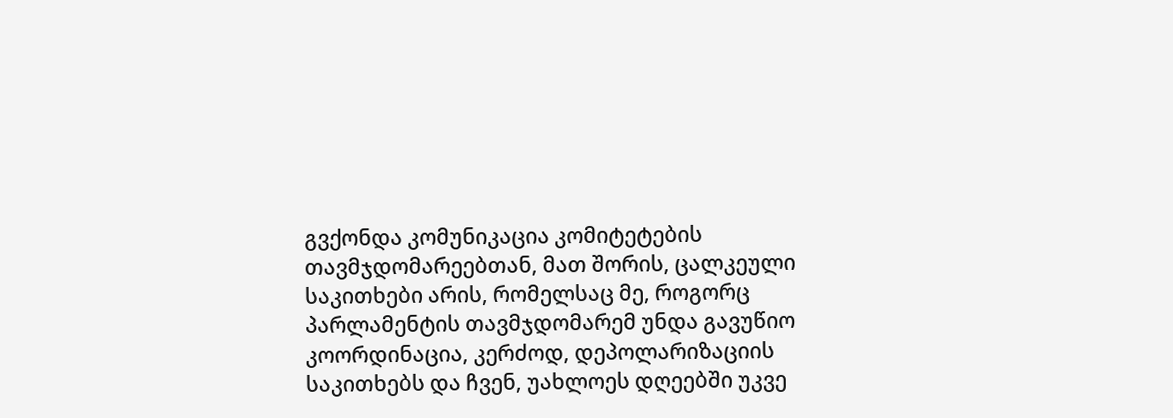გვქონდა კომუნიკაცია კომიტეტების თავმჯდომარეებთან, მათ შორის, ცალკეული საკითხები არის, რომელსაც მე, როგორც პარლამენტის თავმჯდომარემ უნდა გავუწიო კოორდინაცია, კერძოდ, დეპოლარიზაციის საკითხებს და ჩვენ, უახლოეს დღეებში უკვე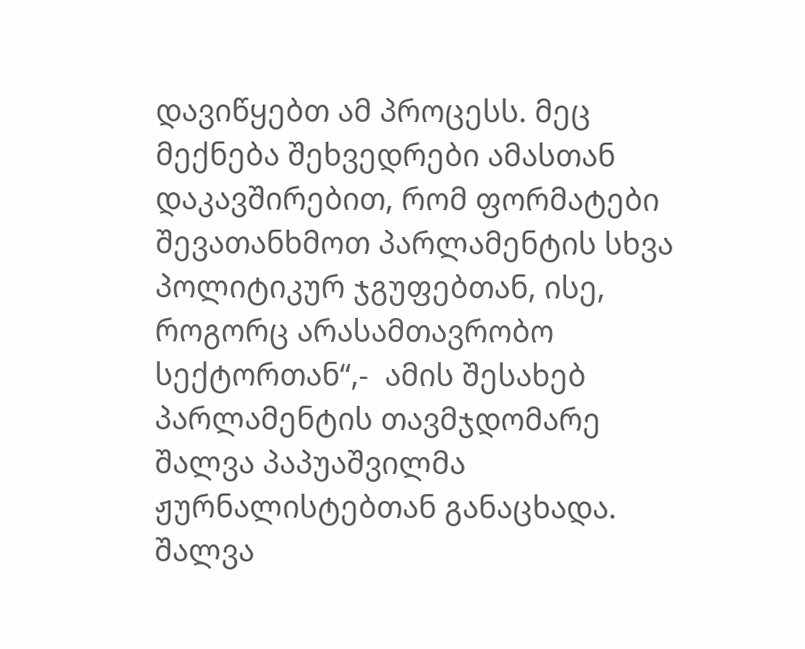დავიწყებთ ამ პროცესს. მეც მექნება შეხვედრები ამასთან დაკავშირებით, რომ ფორმატები შევათანხმოთ პარლამენტის სხვა პოლიტიკურ ჯგუფებთან, ისე, როგორც არასამთავრობო სექტორთან“,-  ამის შესახებ პარლამენტის თავმჯდომარე შალვა პაპუაშვილმა ჟურნალისტებთან განაცხადა. შალვა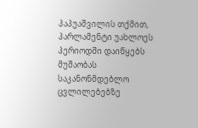პაპუაშვილის თქმით, პარლამენტი უახლოეს პერიოდში დაიწყებს მუშაობას საკანონმდებლო ცვლილებებზე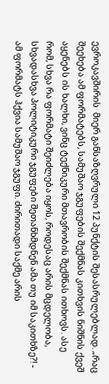ევროკავშირის  მიერ განსაზღვრული 12 პუნქტის შესასრულებლად. „რაც შეეხება ამ ფორმატებს, სამუშაო ჯგუფების შექმნას კითხვის ნიშნის ქვეშ აყენებს ის ხალხი, ვინც ტექნიკური მთავრობის შექმნას ითხოვს. ასე რომ, სხვა რა ფორმატი შეიძლება იყოს, როდესაც არის მცდელობა, სხვადასხვა პოლიტიკური ჯგუფები შეთანხმდნენ ამა თუ იმ საკითხზე?! - ამ ფორმატს ჰქვია სამუშაო ჯგუფი. ძირითადი საქმე არის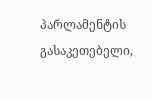პარლამენტის გასაკეთებელი,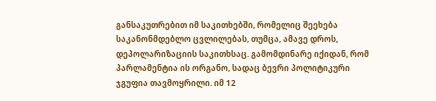განსაკუთრებით იმ საკითხებში, რომელიც შეეხება საკანონმდებლო ცვლილებას, თუმცა, ამავე დროს, დეპოლარიზაციის საკითხსაც. გამომდინარე იქიდან, რომ პარლამენტია ის ორგანო, სადაც ბევრი პოლიტიკური ჯგუფია თავმოყრილი. იმ 12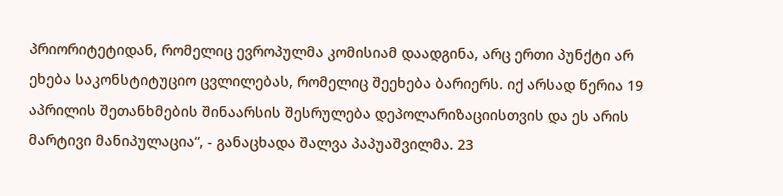პრიორიტეტიდან, რომელიც ევროპულმა კომისიამ დაადგინა, არც ერთი პუნქტი არ ეხება საკონსტიტუციო ცვლილებას, რომელიც შეეხება ბარიერს. იქ არსად წერია 19 აპრილის შეთანხმების შინაარსის შესრულება დეპოლარიზაციისთვის და ეს არის მარტივი მანიპულაცია“, - განაცხადა შალვა პაპუაშვილმა. 23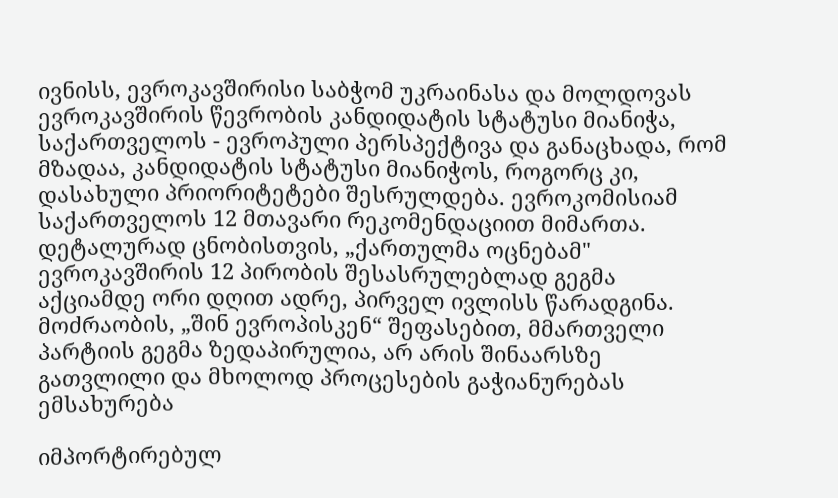ივნისს, ევროკავშირისი საბჭომ უკრაინასა და მოლდოვას ევროკავშირის წევრობის კანდიდატის სტატუსი მიანიჭა, საქართველოს - ევროპული პერსპექტივა და განაცხადა, რომ მზადაა, კანდიდატის სტატუსი მიანიჭოს, როგორც კი, დასახული პრიორიტეტები შესრულდება. ევროკომისიამ საქართველოს 12 მთავარი რეკომენდაციით მიმართა. დეტალურად ცნობისთვის, „ქართულმა ოცნებამ" ევროკავშირის 12 პირობის შესასრულებლად გეგმა აქციამდე ორი დღით ადრე, პირველ ივლისს წარადგინა. მოძრაობის, „შინ ევროპისკენ“ შეფასებით, მმართველი პარტიის გეგმა ზედაპირულია, არ არის შინაარსზე გათვლილი და მხოლოდ პროცესების გაჭიანურებას ემსახურება

იმპორტირებულ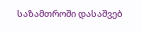საზამთროში დასაშვებ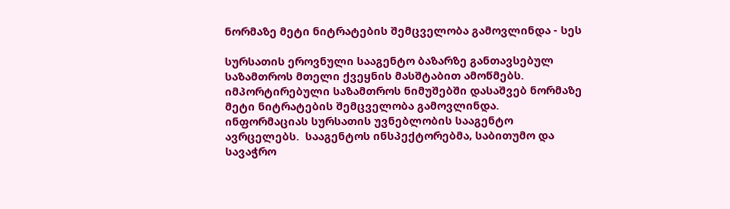ნორმაზე მეტი ნიტრატების შემცველობა გამოვლინდა - სეს

სურსათის ეროვნული სააგენტო ბაზარზე განთავსებულ საზამთროს მთელი ქვეყნის მასშტაბით ამოწმებს. იმპორტირებული საზამთროს ნიმუშებში დასაშვებ ნორმაზე მეტი ნიტრატების შემცველობა გამოვლინდა. ინფორმაციას სურსათის უვნებლობის სააგენტო ავრცელებს.  სააგენტოს ინსპექტორებმა, საბითუმო და სავაჭრო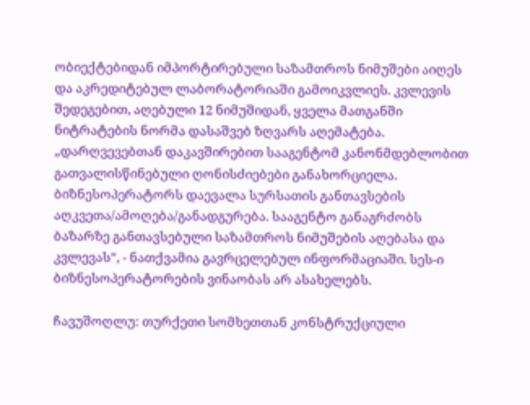ობიექტებიდან იმპორტირებული საზამთროს ნიმუშები აიღეს და აკრედიტებულ ლაბორატორიაში გამოიკვლიეს. კვლევის შედეგებით, აღებული 12 ნიმუშიდან, ყველა მათგანში ნიტრატების ნორმა დასაშვებ ზღვარს აღემატება. „დარღვევებთან დაკავშირებით სააგენტომ კანონმდებლობით გათვალისწინებული ღონისძიებები განახორციელა. ბიზნესოპერატორს დაევალა სურსათის განთავსების აღკვეთა/ამოღება/განადგურება. სააგენტო განაგრძობს ბაზარზე განთავსებული საზამთროს ნიმუშების აღებასა და კვლევას“, - ნათქვამია გავრცელებულ ინფორმაციაში. სეს-ი ბიზნესოპერატორების ვინაობას არ ასახელებს.

ჩავუშოღლუ: თურქეთი სომხეთთან კონსტრუქციული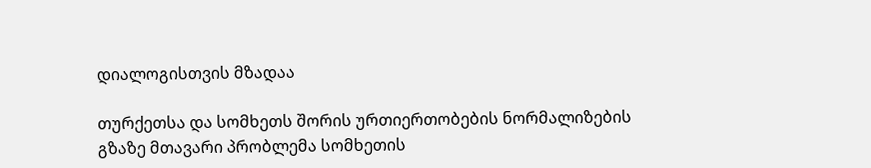დიალოგისთვის მზადაა

თურქეთსა და სომხეთს შორის ურთიერთობების ნორმალიზების გზაზე მთავარი პრობლემა სომხეთის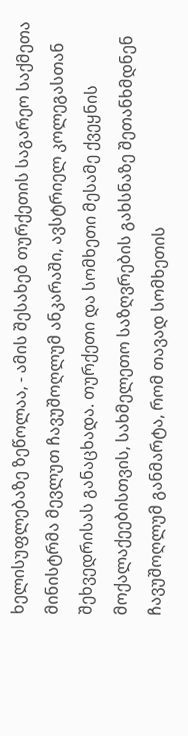ხელისუფლებაზე ზეწოლაა, - ამის შესახებ თურქეთის საგარეო საქმეთა მინისტრმა მევლუთ ჩავუშოღლუმ ანკარაში, ავსტრიელ კოლეგასთან შეხვედრისას განაცხადა. თურქეთი და სომხეთი მესამე ქვეყნის მოქალაქეებისთვის, სახმელეთო საზღვრების გახსნაზე შეთანხმდნენ ჩავუშოღლუმ განმარტა, რომ თავად სომხეთის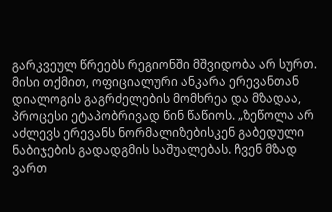გარკვეულ წრეებს რეგიონში მშვიდობა არ სურთ. მისი თქმით, ოფიციალური ანკარა ერევანთან დიალოგის გაგრძელების მომხრეა და მზადაა, პროცესი ეტაპობრივად წინ წაწიოს. „ზეწოლა არ აძლევს ერევანს ნორმალიზებისკენ გაბედული ნაბიჯების გადადგმის საშუალებას. ჩვენ მზად ვართ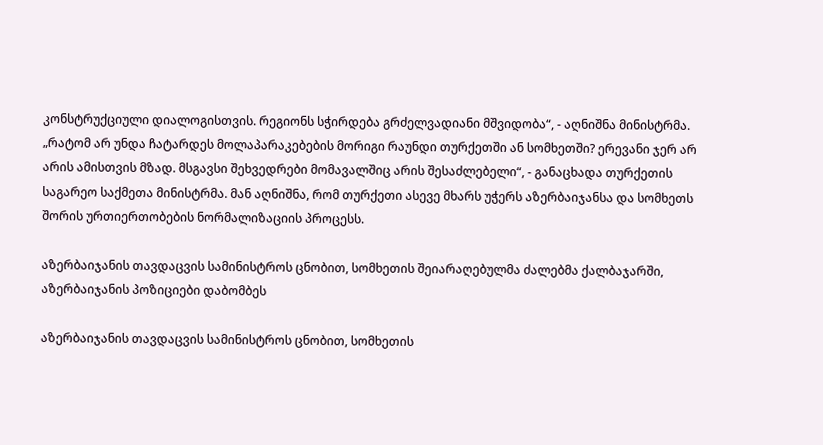კონსტრუქციული დიალოგისთვის. რეგიონს სჭირდება გრძელვადიანი მშვიდობა“, - აღნიშნა მინისტრმა. „რატომ არ უნდა ჩატარდეს მოლაპარაკებების მორიგი რაუნდი თურქეთში ან სომხეთში? ერევანი ჯერ არ არის ამისთვის მზად. მსგავსი შეხვედრები მომავალშიც არის შესაძლებელი“, - განაცხადა თურქეთის საგარეო საქმეთა მინისტრმა. მან აღნიშნა, რომ თურქეთი ასევე მხარს უჭერს აზერბაიჯანსა და სომხეთს შორის ურთიერთობების ნორმალიზაციის პროცესს.

აზერბაიჯანის თავდაცვის სამინისტროს ცნობით, სომხეთის შეიარაღებულმა ძალებმა ქალბაჯარში, აზერბაიჯანის პოზიციები დაბომბეს

აზერბაიჯანის თავდაცვის სამინისტროს ცნობით, სომხეთის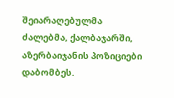შეიარაღებულმა ძალებმა, ქალბაჯარში, აზერბაიჯანის პოზიციები დაბომბეს.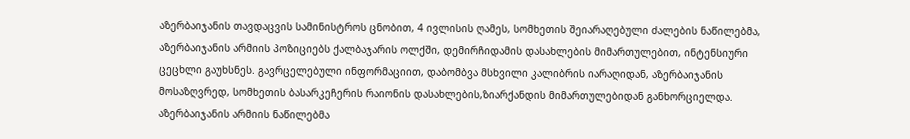აზერბაიჯანის თავდაცვის სამინისტროს ცნობით, 4 ივლისის ღამეს, სომხეთის შეიარაღებული ძალების ნაწილებმა, აზერბაიჯანის არმიის პოზიციებს ქალბაჯარის ოლქში, დემირჩიდამის დასახლების მიმართულებით, ინტენსიური ცეცხლი გაუხსნეს. გავრცელებული ინფორმაციით, დაბომბვა მსხვილი კალიბრის იარაღიდან, აზერბაიჯანის მოსაზღვრედ, სომხეთის ბასარკეჩერის რაიონის დასახლების,ზიარქანდის მიმართულებიდან განხორციელდა. აზერბაიჯანის არმიის ნაწილებმა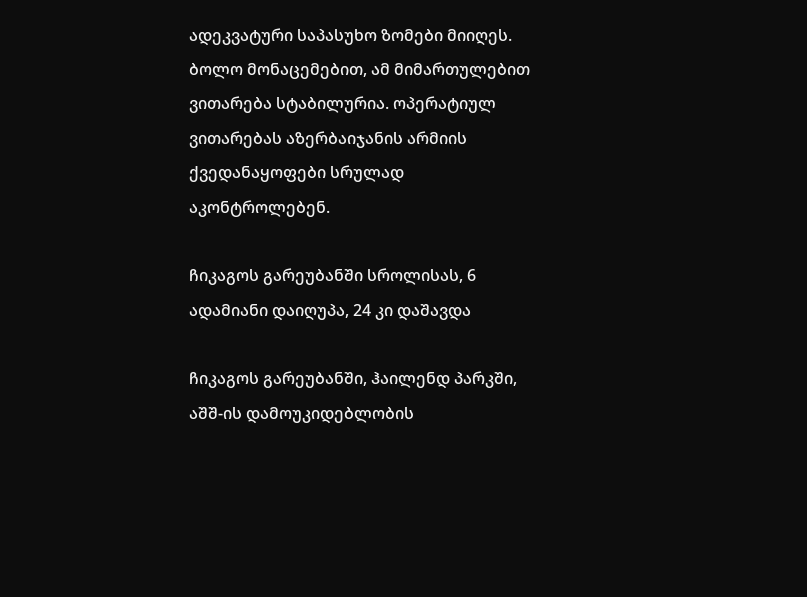ადეკვატური საპასუხო ზომები მიიღეს. ბოლო მონაცემებით, ამ მიმართულებით ვითარება სტაბილურია. ოპერატიულ ვითარებას აზერბაიჯანის არმიის ქვედანაყოფები სრულად აკონტროლებენ.

ჩიკაგოს გარეუბანში სროლისას, 6 ადამიანი დაიღუპა, 24 კი დაშავდა

ჩიკაგოს გარეუბანში, ჰაილენდ პარკში, აშშ-ის დამოუკიდებლობის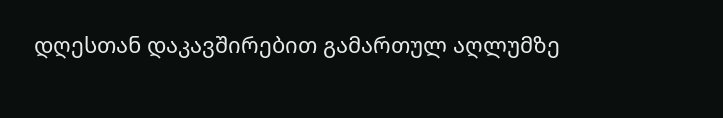დღესთან დაკავშირებით გამართულ აღლუმზე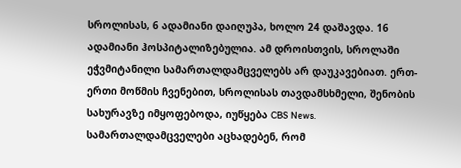სროლისას, 6 ადამიანი დაიღუპა, ხოლო 24 დაშავდა. 16 ადამიანი ჰოსპიტალიზებულია. ამ დროისთვის, სროლაში ეჭვმიტანილი სამართალდამცველებს არ დაუკავებიათ. ერთ-ერთი მოწმის ჩვენებით, სროლისას თავდამსხმელი, შენობის სახურავზე იმყოფებოდა, იუწყება CBS News. სამართალდამცველები აცხადებენ, რომ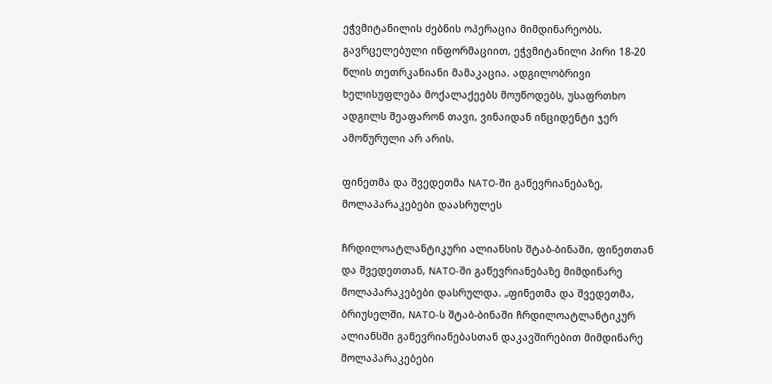ეჭვმიტანილის ძებნის ოპერაცია მიმდინარეობს. გავრცელებული ინფორმაციით, ეჭვმიტანილი პირი 18-20 წლის თეთრკანიანი მამაკაცია. ადგილობრივი ხელისუფლება მოქალაქეებს მოუწოდებს, უსაფრთხო ადგილს შეაფარონ თავი, ვინაიდან ინციდენტი ჯერ ამოწურული არ არის.

ფინეთმა და შვედეთმა NATO-ში გაწევრიანებაზე, მოლაპარაკებები დაასრულეს

ჩრდილოატლანტიკური ალიანსის შტაბ-ბინაში, ფინეთთან და შვედეთთან, NATO-ში გაწევრიანებაზე მიმდინარე მოლაპარაკებები დასრულდა. „ფინეთმა და შვედეთმა, ბრიუსელში, NATO-ს შტაბ-ბინაში ჩრდილოატლანტიკურ ალიანსში გაწევრიანებასთან დაკავშირებით მიმდინარე მოლაპარაკებები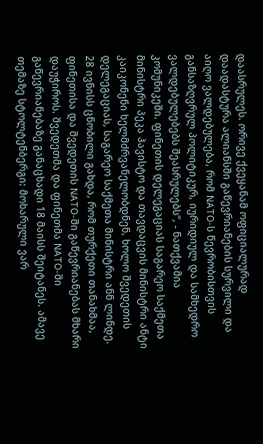დაასრულეს. ორივე ქვეყანამ ოფიციალურად დაადასტურა ალიანსში გაწევრიანების სურვილი და აიღო ვალდებულება, რომ NATO-ს წევრობისთვის განსაზღვრულ პოლიტიკურ, იურიდიულ და სამხედრო ვალდებულებებს შეასრულებს“, - ნათქვამია კომუნიკეში. ფინეთის დელეგაციას საგარეო საქმეთა მინისტრი პეკა ჰავისტო და თავდაცვის მინისტრი ანტი კაიკონენი ხელმძრვანელობდნენ, ხოლო შვედეთის დელეგაციას, საგარეო საქმეთა მინისტრი ანნ ლინდე. 28 ივნისს ცნობილი გახდა, რომ თურქეთი თანახმაა, ფინეთისა და შვედეთის NATO-ში გაწევრიანებას მხარი დაუჭიროს. შვედეთმა და ფინეთმა NATO-ში გაწევრიანებაზე განაცხადი 18 მაისს შეიტანეს. ამავე თემაზე სტოლტენბერგი: მოხარული ვარ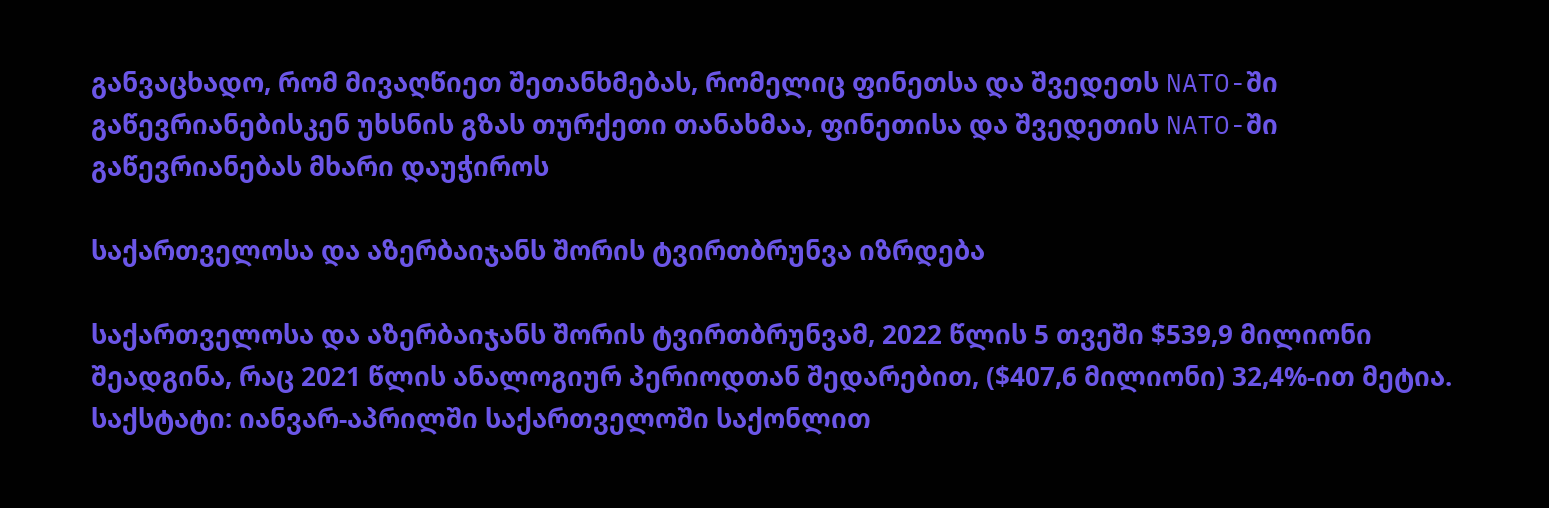განვაცხადო, რომ მივაღწიეთ შეთანხმებას, რომელიც ფინეთსა და შვედეთს NATO-ში გაწევრიანებისკენ უხსნის გზას თურქეთი თანახმაა, ფინეთისა და შვედეთის NATO-ში გაწევრიანებას მხარი დაუჭიროს

საქართველოსა და აზერბაიჯანს შორის ტვირთბრუნვა იზრდება

საქართველოსა და აზერბაიჯანს შორის ტვირთბრუნვამ, 2022 წლის 5 თვეში $539,9 მილიონი შეადგინა, რაც 2021 წლის ანალოგიურ პერიოდთან შედარებით, ($407,6 მილიონი) 32,4%-ით მეტია. საქსტატი: იანვარ-აპრილში საქართველოში საქონლით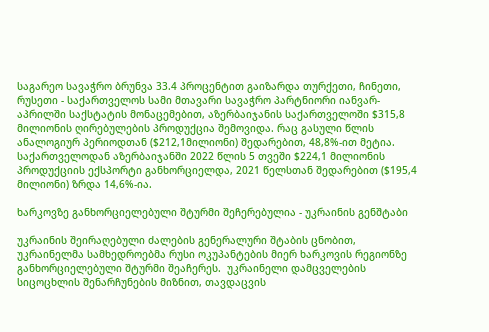საგარეო სავაჭრო ბრუნვა 33.4 პროცენტით გაიზარდა თურქეთი, ჩინეთი, რუსეთი - საქართველოს სამი მთავარი სავაჭრო პარტნიორი იანვარ-აპრილში საქსტატის მონაცემებით, აზერბაიჯანის საქართველოში $315,8 მილიონის ღირებულების პროდუქცია შემოვიდა. რაც გასული წლის ანალოგიურ პერიოდთან ($212,1მილიონი) შედარებით, 48,8%-ით მეტია. საქართველოდან აზერბაიჯანში 2022 წლის 5 თვეში $224,1 მილიონის პროდუქციის ექსპორტი განხორციელდა, 2021 წელსთან შედარებით ($195,4 მილიონი) ზრდა 14,6%-ია.

ხარკოვზე განხორციელებული შტურმი შეჩერებულია - უკრაინის გენშტაბი

უკრაინის შეირაღებული ძალების გენერალური შტაბის ცნობით, უკრაინელმა სამხედროებმა რუსი ოკუპანტების მიერ ხარკოვის რეგიონზე განხორციელებული შტურმი შეაჩერეს.  უკრაინელი დამცველების სიცოცხლის შენარჩუნების მიზნით, თავდაცვის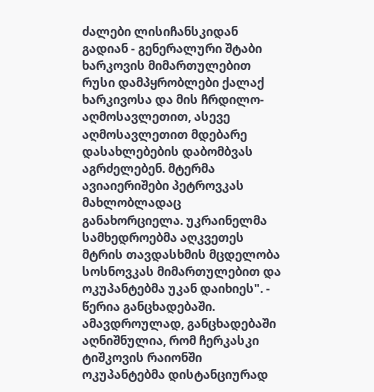ძალები ლისიჩანსკიდან გადიან - გენერალური შტაბი ხარკოვის მიმართულებით რუსი დამპყრობლები ქალაქ ხარკივოსა და მის ჩრდილო-აღმოსავლეთით, ასევე აღმოსავლეთით მდებარე დასახლებების დაბომბვას აგრძელებენ. მტერმა ავიაიერიშები პეტროვკას მახლობლადაც განახორციელა. უკრაინელმა სამხედროებმა აღკვეთეს მტრის თავდასხმის მცდელობა სოსნოვკას მიმართულებით და ოკუპანტებმა უკან დაიხიეს". - წერია განცხადებაში. ამავდროულად, განცხადებაში აღნიშნულია, რომ ჩერკასკი ტიშკოვის რაიონში ოკუპანტებმა დისტანციურად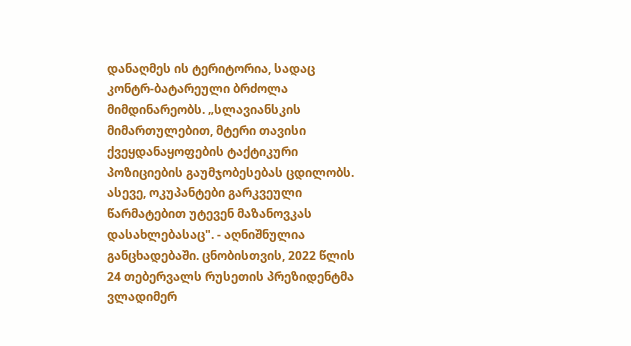დანაღმეს ის ტერიტორია, სადაც კონტრ-ბატარეული ბრძოლა მიმდინარეობს. „სლავიანსკის მიმართულებით, მტერი თავისი ქვეყდანაყოფების ტაქტიკური პოზიციების გაუმჯობესებას ცდილობს. ასევე, ოკუპანტები გარკვეული წარმატებით უტევენ მაზანოვკას დასახლებასაც". - აღნიშნულია განცხადებაში. ცნობისთვის, 2022 წლის 24 თებერვალს რუსეთის პრეზიდენტმა ვლადიმერ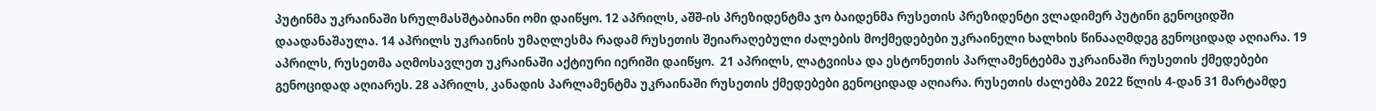პუტინმა უკრაინაში სრულმასშტაბიანი ომი დაიწყო. 12 აპრილს, აშშ-ის პრეზიდენტმა ჯო ბაიდენმა რუსეთის პრეზიდენტი ვლადიმერ პუტინი გენოციდში დაადანაშაულა. 14 აპრილს უკრაინის უმაღლესმა რადამ რუსეთის შეიარაღებული ძალების მოქმედებები უკრაინელი ხალხის წინააღმდეგ გენოციდად აღიარა. 19 აპრილს, რუსეთმა აღმოსავლეთ უკრაინაში აქტიური იერიში დაიწყო.  21 აპრილს, ლატვიისა და ესტონეთის პარლამენტებმა უკრაინაში რუსეთის ქმედებები გენოციდად აღიარეს. 28 აპრილს, კანადის პარლამენტმა უკრაინაში რუსეთის ქმედებები გენოციდად აღიარა. რუსეთის ძალებმა 2022 წლის 4-დან 31 მარტამდე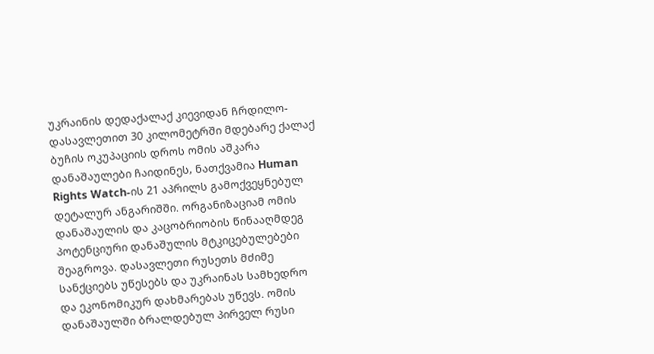უკრაინის დედაქალაქ კიევიდან ჩრდილო-დასავლეთით 30 კილომეტრში მდებარე ქალაქ ბუჩის ოკუპაციის დროს ომის აშკარა დანაშაულები ჩაიდინეს, ნათქვამია Human Rights Watch-ის 21 აპრილს გამოქვეყნებულ დეტალურ ანგარიშში. ორგანიზაციამ ომის დანაშაულის და კაცობრიობის წინააღმდეგ პოტენციური დანაშულის მტკიცებულებები შეაგროვა. დასავლეთი რუსეთს მძიმე სანქციებს უწესებს და უკრაინას სამხედრო და ეკონომიკურ დახმარებას უწევს. ომის დანაშაულში ბრალდებულ პირველ რუსი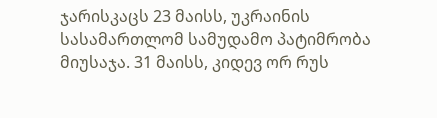ჯარისკაცს 23 მაისს, უკრაინის სასამართლომ სამუდამო პატიმრობა მიუსაჯა. 31 მაისს, კიდევ ორ რუს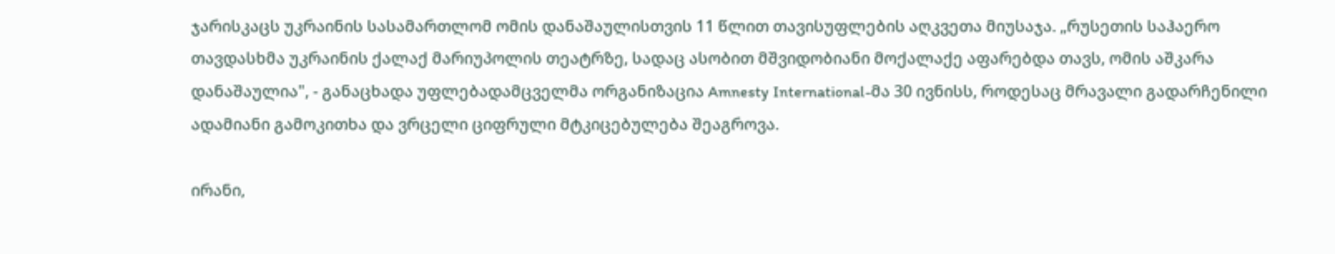ჯარისკაცს უკრაინის სასამართლომ ომის დანაშაულისთვის 11 წლით თავისუფლების აღკვეთა მიუსაჯა. „რუსეთის საჰაერო თავდასხმა უკრაინის ქალაქ მარიუპოლის თეატრზე, სადაც ასობით მშვიდობიანი მოქალაქე აფარებდა თავს, ომის აშკარა დანაშაულია", - განაცხადა უფლებადამცველმა ორგანიზაცია Amnesty International-მა 30 ივნისს, როდესაც მრავალი გადარჩენილი ადამიანი გამოკითხა და ვრცელი ციფრული მტკიცებულება შეაგროვა.

ირანი,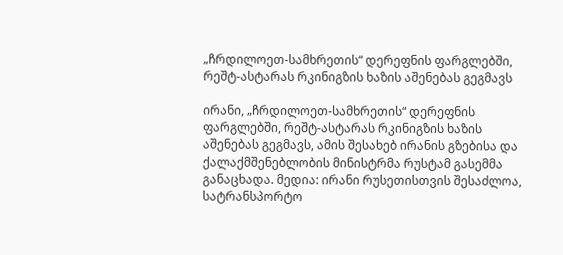„ჩრდილოეთ-სამხრეთის“ დერეფნის ფარგლებში, რეშტ-ასტარას რკინიგზის ხაზის აშენებას გეგმავს

ირანი, „ჩრდილოეთ-სამხრეთის“ დერეფნის ფარგლებში, რეშტ-ასტარას რკინიგზის ხაზის აშენებას გეგმავს, ამის შესახებ ირანის გზებისა და ქალაქმშენებლობის მინისტრმა რუსტამ გასემმა განაცხადა. მედია: ირანი რუსეთისთვის შესაძლოა, სატრანსპორტო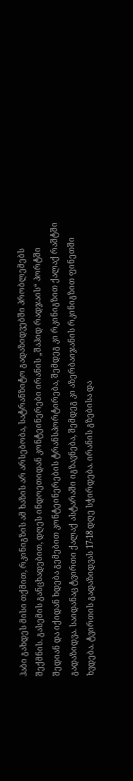ჰაბი გახდეს მისი თქმით, რკინიგზის ამ ხაზის არ არსებობა, სატრანზიტო გადაზიდვებში პრობლემებს შექმნის. გასემის განცხადებით, დღეს ინდოეთიდან კონტეინერები ირანის „შაჰიდ რადჯაის“ პორტში შედიან და იქიდან ხდება გემებით კონტეინერების ტრანსპორტირება, შემდეგ კი რკინიგზით ქალაქ რაშტში გადაზიდვა. საიდანაც ტვირთი ქალაქ ასტარაში იგზავნება, შემდეგ კი აზერბაიჯანის რკინიგზით ფინეთში ხვდება. ტვირთის გადაზიდვას 17-18 დღე სჭირდება. ირანის გზებისა და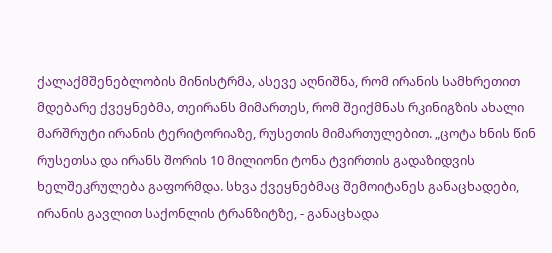ქალაქმშენებლობის მინისტრმა, ასევე აღნიშნა, რომ ირანის სამხრეთით მდებარე ქვეყნებმა, თეირანს მიმართეს, რომ შეიქმნას რკინიგზის ახალი მარშრუტი ირანის ტერიტორიაზე, რუსეთის მიმართულებით. „ცოტა ხნის წინ რუსეთსა და ირანს შორის 10 მილიონი ტონა ტვირთის გადაზიდვის ხელშეკრულება გაფორმდა. სხვა ქვეყნებმაც შემოიტანეს განაცხადები, ირანის გავლით საქონლის ტრანზიტზე, - განაცხადა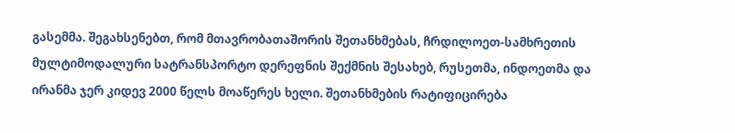გასემმა. შეგახსენებთ, რომ მთავრობათაშორის შეთანხმებას, ჩრდილოეთ-სამხრეთის მულტიმოდალური სატრანსპორტო დერეფნის შექმნის შესახებ, რუსეთმა, ინდოეთმა და ირანმა ჯერ კიდევ 2000 წელს მოაწერეს ხელი. შეთანხმების რატიფიცირება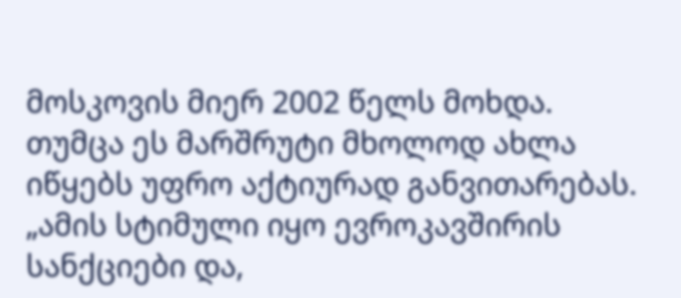მოსკოვის მიერ 2002 წელს მოხდა. თუმცა ეს მარშრუტი მხოლოდ ახლა იწყებს უფრო აქტიურად განვითარებას. „ამის სტიმული იყო ევროკავშირის სანქციები და,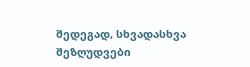შედეგად, სხვადასხვა შეზღუდვები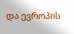და ევროპის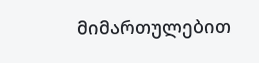მიმართულებით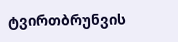ტვირთბრუნვის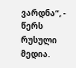ვარდნა“, - წერს რუსული მედია.